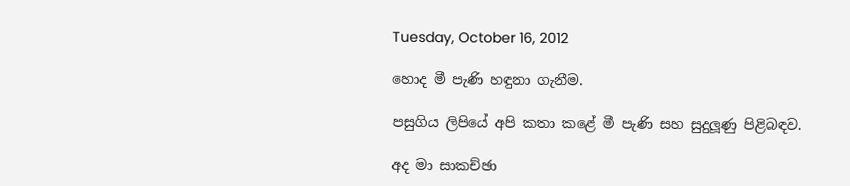Tuesday, October 16, 2012

හොද මී පැණි හඳුනා ගැනීම.

පසුගිය ලිපියේ අපි කතා කළේ මී පැණි සහ සුදුලූණු පිළිබඳව.

අද මා සාකච්ඡා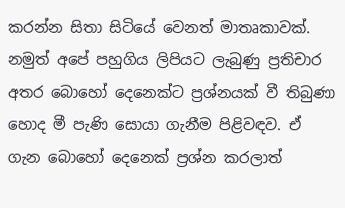කරන්න සිතා සිටියේ වෙනත් මාතෘකාවක්. නමුත් අපේ පහුගිය ලිපියට ලැබුණු ප්‍රතිචාර අතර බොහෝ දෙනෙක්ට ප්‍රශ්නයක් වී තිබුණා හොද මී පැණි සොයා ගැනීම පිළිවඳව. ඒ ගැන බොහෝ දෙනෙක් ප්‍රශ්න කරලාත්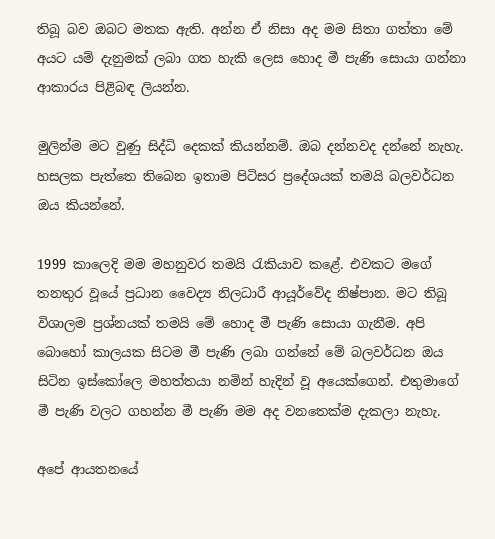තිබූ බව ඔබට මතක ඇති. අන්න ඒ නිසා අද මම සිතා ගත්තා මේ අයට යම් දැනුමක් ලබා ගත හැකි ලෙස හොද මී පැණි සොයා ගන්නා ආකාරය පිළිබඳ ලියන්න.

මුලින්ම මට වුණු සිද්ධි දෙකක් කියන්නම්. ඔබ දන්නවද දන්නේ නැහැ. හසලක පැත්තෙ තිබෙන ඉතාම පිටිසර ප්‍රදේශයක් තමයි බලවර්ධන ඔය කියන්නේ.

1999 කාලෙදි මම මහනුවර තමයි රැකියාව කළේ. එවකට මගේ තනතුර වූයේ ප්‍රධාන වෛද්‍ය නිලධාරී ආයූර්වේද නිෂ්පාන. මට තිබූ විශාලම ප්‍රශ්නයක් තමයි මේ හොද මී පැණි සොයා ගැනීම. අපි බොහෝ කාලයක සිටම මී පැණි ලබා ගන්නේ මේ බලවර්ධන ඔය සිටින ඉස්කෝලෙ මහත්තයා නමින් හැදින් වූ අයෙක්ගෙන්. එතුමාගේ මී පැණි වලට ගහන්න මී පැණි මම අද වනතෙක්ම දැකලා නැහැ.

අපේ ආයතනයේ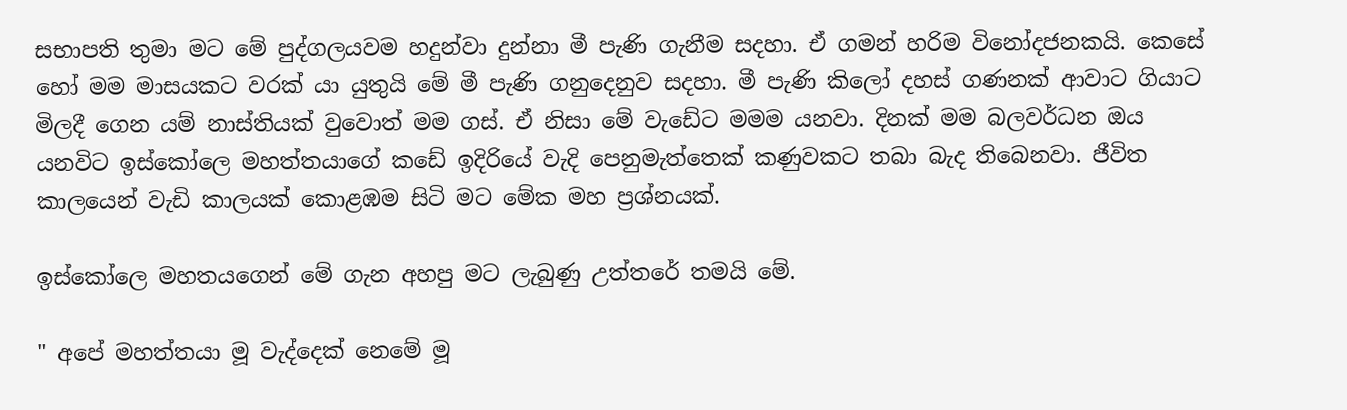සභාපති තුමා මට මේ පුද්ගලයවම හදුන්වා දුන්නා මී පැණි ගැනීම සදහා. ඒ ගමන් හරිම විනෝදජනකයි. කෙසේ හෝ මම මාසයකට වරක් යා යුතුයි මේ මී පැණි ගනුදෙනුව සදහා. මී පැණි කිලෝ දහස් ගණනක් ආවාට ගියාට මිලදී ගෙන යම් නාස්තියක් වුවොත් මම ගස්. ඒ නිසා මේ වැඩේට මමම යනවා. දිනක් මම බලවර්ධන ඔය යනවිට ඉස්කෝලෙ මහත්තයාගේ කඩේ ඉදිරියේ වැදි පෙනුමැත්තෙක් කණුවකට තබා බැද තිබෙනවා. ජීවිත කාලයෙන් වැඩි කාලයක් කොළඹම සිටි මට මේක මහ ප්‍රශ්නයක්.

ඉස්කෝලෙ මහතයගෙන් මේ ගැන අහපු මට ලැබුණු උත්තරේ තමයි මේ.

" අපේ මහත්තයා මූ වැද්දෙක් නෙමේ මූ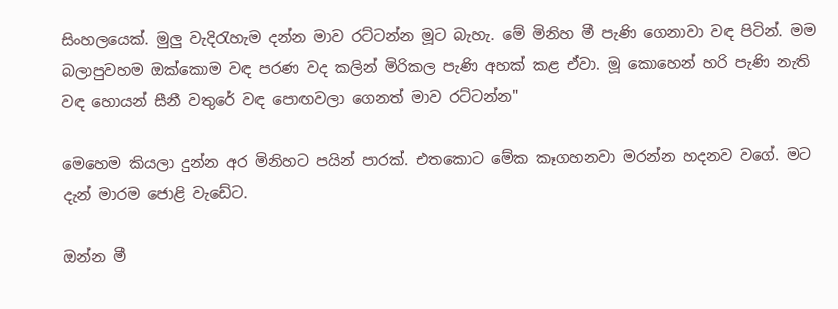සිංහලයෙක්. මුලු වැදිරැහැම දන්න මාව රට්ටන්න මූට බැහැ. මේ මිනිහ මී පැණි ගෙනාවා වඳ පිටින්. මම බලාපුවහම ඔක්කොම වඳ පරණ වද කලින් මිරිකල පැණි අහක් කළ ඒවා. මූ කොහෙන් හරි පැණි නැති වඳ හොයන් සීනී වතුරේ වඳ පොඟවලා ගෙනත් මාව රට්ටන්න"

මෙහෙම කියලා දුන්න අර මිනිහට පයින් පාරක්. එතකොට මේක කෑගහනවා මරන්න හදනව වගේ. මට දැන් මාරම ජොළි වැඩේට.

ඔන්න මී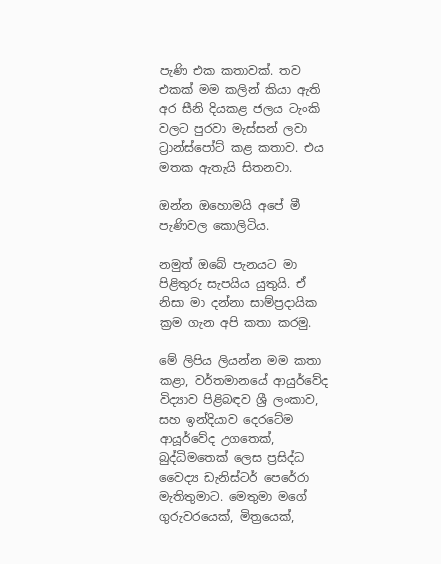පැණි එක කතාවක්. තව එකක් මම කලින් කියා ඇති අර සීනි දියකළ ජලය ටැංකි වලට පුරවා මැස්සන් ලවා ට්‍රාන්ස්පෝට් කළ කතාව. එය මතක ඇතැයි සිතනවා.

ඔන්න ඔහොමයි අපේ මී පැණිවල කොලිටිය.

නමුත් ඔබේ පැනයට මා පිළිතුරු සැපයිය යුතුයි. ඒ නිසා මා දන්නා සාම්ප්‍රදායික ක්‍රම ගැන අපි කතා කරමු.

මේ ලිපිය ලියන්න මම කතා කළා, වර්තමානයේ ආයුර්වේද විද්‍යාව පිළිබඳව ශ්‍රී ලංකාව, සහ ඉන්දියාව දෙරටේම ආයූර්වේද උගතෙක්, බුද්ධිමතෙක් ලෙස ප්‍රසිද්ධ වෛද්‍ය ඩැනිස්ටර් පෙරේරා මැතිතුමාට. මෙතුමා මගේ ගුරුවරයෙක්, මිත්‍රයෙක්,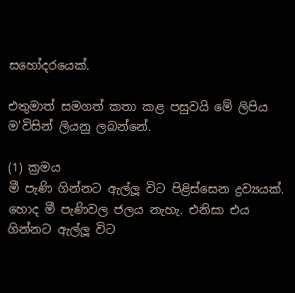සහෝදරයෙක්.

එතුමාත් සමගත් කතා කළ පසුවයි මේ ලිපිය ම'විසින් ලියනු ලබන්නේ.

(1) ක්‍රමය
මී පැණි ගින්නට ඇල්ලූ විට පිළිස්සෙන ද්‍රව්‍යයක්. හොද මී පැණිවල ජලය නැහැ. එනිසා එය ගින්නට ඇල්ලූ විට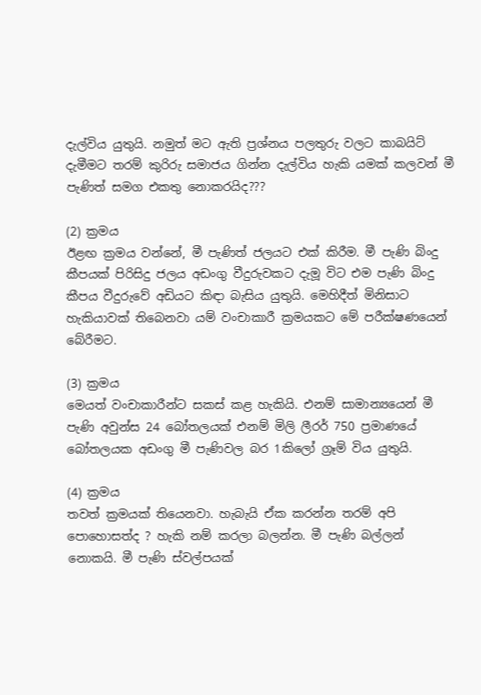දැල්විය යුතුයි. නමුත් මට ඇති ප්‍රශ්නය පලතුරු වලට කාබයිට් දැමීමට තරම් කුරිරු සමාජය ගින්න දැල්විය හැකි යමක් කලවන් මී පැණිත් සමග එකතු නොකරයිද???

(2) ක්‍රමය
ඊළඟ ක්‍රමය වන්නේ, මී පැණිත් ජලයට එක් කිරීම. මී පැණි බිංදු කීපයක් පිරිසිදු ජලය අඩංගු වීදුරුවකට දැමූ විට එම පැණි බිංදු කීපය වීදුරුවේ අඩියට කිඳා බැසිය යුතුයි. මෙහිදීත් මිනිසාට හැකියාවක් තිබෙනවා යම් වංචාකාරී ක්‍රමයකට මේ පරීක්ෂණයෙන් බේරීමට.

(3) ක්‍රමය
මෙයත් වංචාකාරීන්ට සකස් කළ හැකියි. එනම් සාමාන්‍යයෙන් මී පැණි අවුන්ස 24 බෝතලයක් එනම් මිලි ලීරර් 750 ප්‍රමාණයේ බෝතලයක අඩංගු මී පැණිවල බර 1කිලෝ ග්‍රෑම් විය යුතුයි.

(4) ක්‍රමය
තවත් ක්‍රමයක් තියෙනවා. හැබැයි ඒක කරන්න තරම් අපි පොහොසත්ද ? හැකි නම් කරලා බලන්න. මී පැණි බල්ලන් නොකයි. මී පැණි ස්වල්පයක්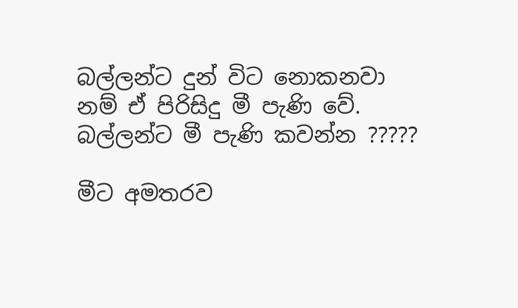බල්ලන්ට දුන් විට නොකනවා නම් ඒ පිරිසිදු මී පැණි වේ. බල්ලන්ට මී පැණි කවන්න ?????

මීට අමතරව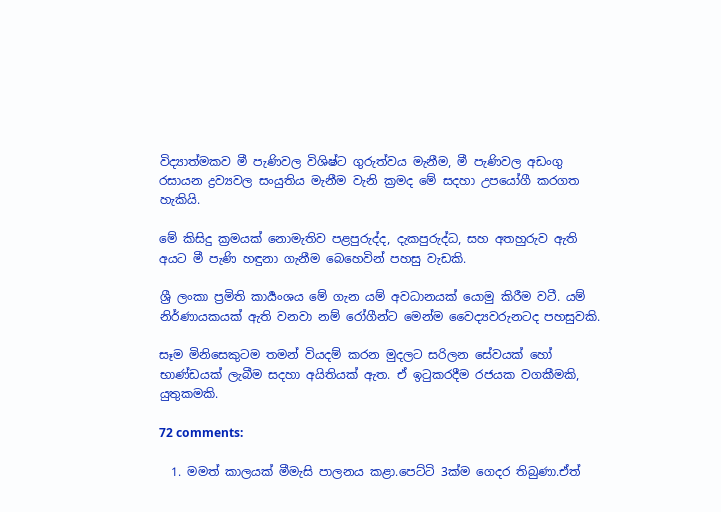විද්‍යාත්මකව මී පැණිවල විශිෂ්ට ගුරුත්වය මැනීම, මී පැණිවල අඩංගු රසායන ද්‍රව්‍යවල සංයුතිය මැනීම වැනි ක්‍රමද මේ සදහා උපයෝගී කරගත හැකියි.

මේ කිසිදු ක්‍රමයක් නොමැතිව පළපුරුද්ද, දැකපුරුද්ධ, සහ අතහුරුව ඇති අයට මී පැණි හඳුනා ගැනීම බෙහෙවින් පහසු වැඩකි.

ශ්‍රී ලංකා ප්‍රමිති කාර්‍යංශය මේ ගැන යම් අවධානයක් යොමු කිරීම වටී. යම් නිර්ණායකයක් ඇති වනවා නම් රෝගීන්ට මෙන්ම වෛද්‍යවරුනටද පහසුවකි.

සෑම මිනිසෙකුටම තමන් වියදම් කරන මුදලට සරිලන සේවයක් හෝ භාණ්ඩයක් ලැබීම සදහා අයිතියක් ඇත. ඒ ඉටුකරදීම රජයක වගකීමකි, යුතුකමකි.

72 comments:

  1. මමත් කාලයක් මීමැසි පාලනය කළා.පෙට්ටි 3ක්ම ගෙදර තිබුණා.ඒත්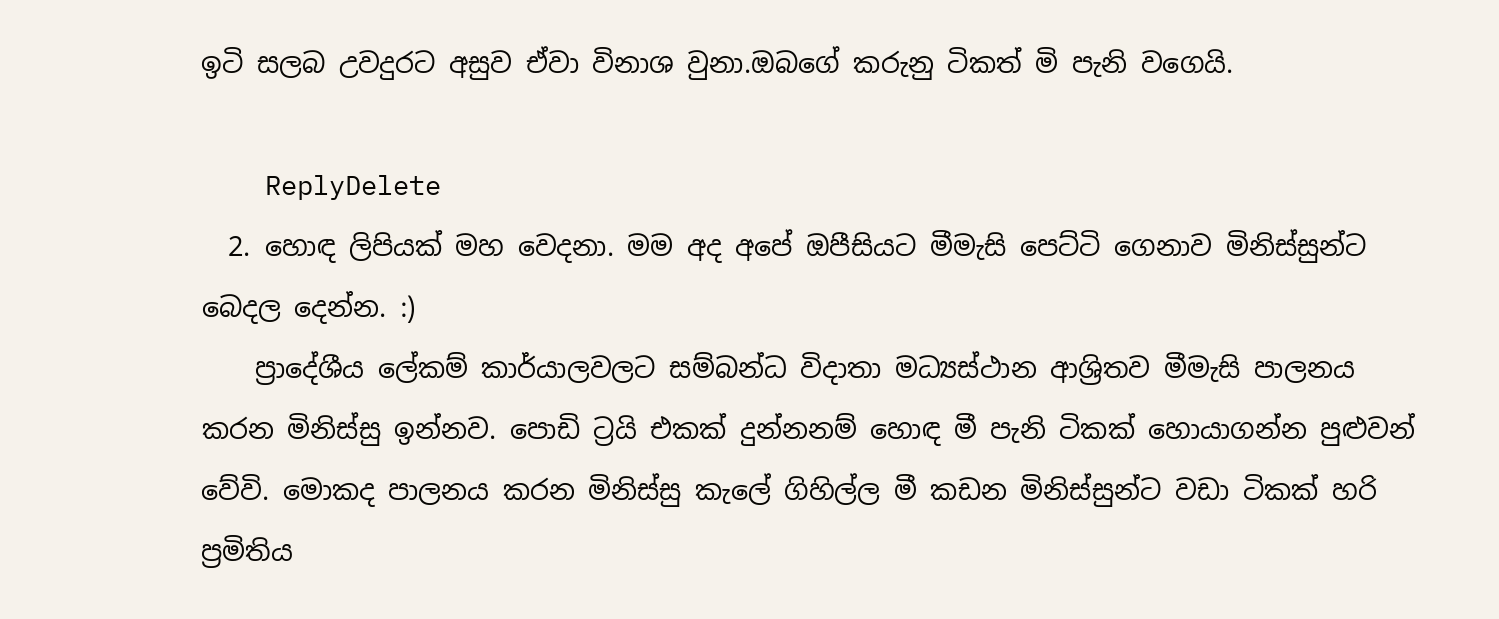ඉටි සලබ උවදුරට අසුව ඒවා විනාශ වුනා.ඔබගේ කරුනු ටිකත් මි පැනි වගෙයි.

    ReplyDelete
  2. හොඳ ලිපියක් මහ වෙදනා. මම අද අපේ ඔපීසියට මීමැසි පෙට්ටි ගෙනාව මිනිස්සුන්ට බෙදල දෙන්න. :)
    ප්‍රාදේශීය ලේකම් කාර්යාලවලට සම්බන්ධ විදාතා මධ්‍යස්ථාන ආශ්‍රිතව මීමැසි පාලනය කරන මිනිස්සු ඉන්නව. පොඩි ට්‍රයි එකක් දුන්නනම් හොඳ මී පැනි ටිකක් හොයාගන්න පුළුවන් වේවි. මොකද පාලනය කරන මිනිස්සු කැලේ ගිහිල්ල මී කඩන මිනිස්සුන්ට වඩා ටිකක් හරි ප්‍රමිතිය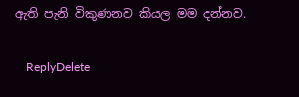ඇති පැනි විකුණනව කියල මම දන්නව.

    ReplyDelete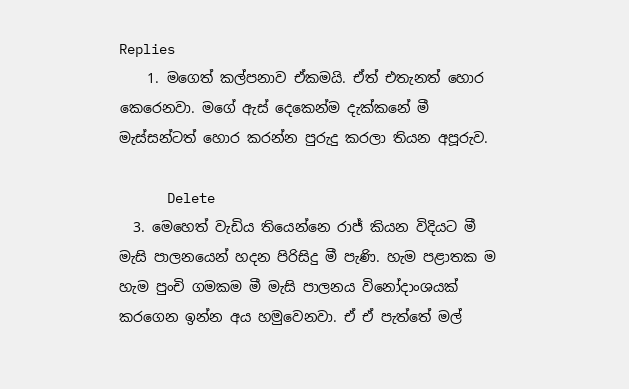Replies
    1. මගෙත් කල්පනාව ඒකමයි. ඒත් එතැනත් හොර කෙරෙනවා. මගේ ඇස් දෙකෙන්ම දැක්කනේ මී මැස්සන්ටත් හොර කරන්න පුරුදු කරලා තියන අපූරුව.

      Delete
  3. මෙහෙත් වැඩිය තියෙන්නෙ රාජ් කියන විදියට මී මැසි පාලනයෙන් හදන පිරිසිදු මී පැණි. හැම පළාතක ම හැම පුංචි ගමකම මී මැසි පාලනය විනෝදාංශයක් කරගෙන ඉන්න අය හමුවෙනවා. ඒ ඒ පැත්තේ මල්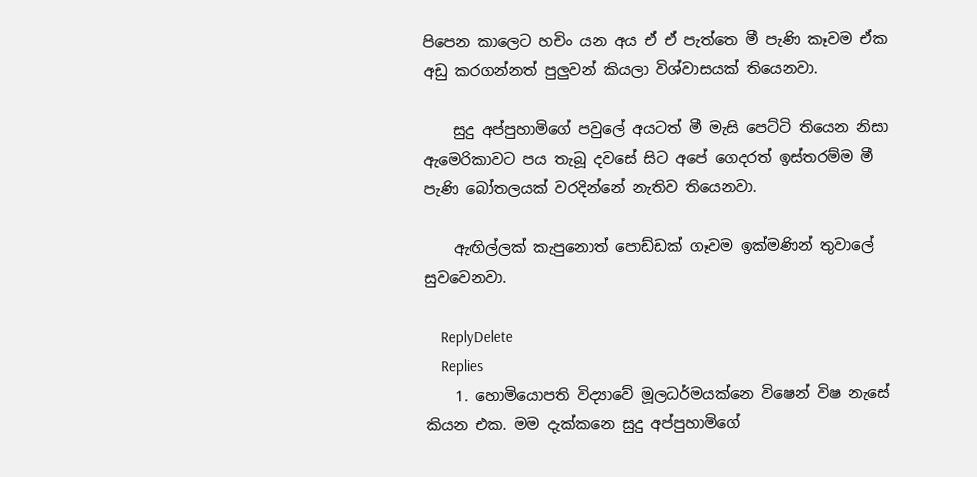පිපෙන කාලෙට හචිං යන අය ඒ ඒ පැත්තෙ මී පැණි කෑවම ඒක අඩු කරගන්නත් පුලුවන් කියලා විශ්වාසයක් තියෙනවා.

    සුදු අප්පුහාමිගේ පවුලේ අයටත් මී මැසි පෙට්ටි තියෙන නිසා ඇමෙරිකාවට පය තැබූ දවසේ සිට අපේ ගෙදරත් ඉස්තරම්ම මී පැණි බෝතලයක් වරදින්නේ නැතිව තියෙනවා.

    ඇඟිල්ලක් කැපුනොත් පොඩ්ඩක් ගෑවම ඉක්මණින් තුවාලේ සුවවෙනවා.

    ReplyDelete
    Replies
    1. හොමියොපති විද්‍යාවේ මූලධර්මයක්නෙ විෂෙන් විෂ නැසේ කියන එක. මම දැක්කනෙ සුදු අප්පුහාමිගේ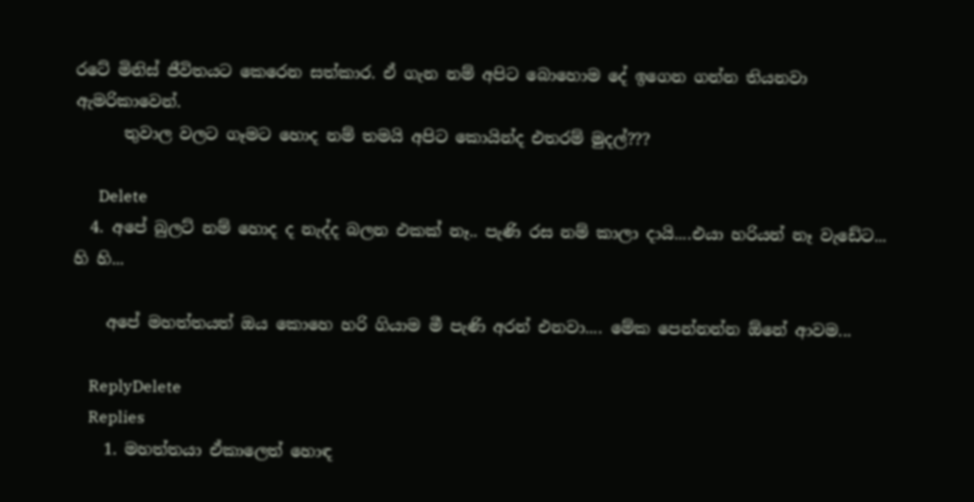රටේ මිනිස් ජීවිතයට කෙරෙන සත්කාර. ඒ ගැන නම් අපිට බොහොම දේ ඉගෙන ගන්න තියනවා ඇමරිකාවෙන්.
      තුවාල වලට ගෑමට හොද නම් තමයි අපිට කොයින්ද එතරම් මුදල්???

      Delete
  4. අපේ බුලට් නම් හොද ද නැද්ද බලන එකක් නෑ.. පැණි රස නම් කාලා දායි....එයා හරියන් නෑ වැඩේට... හි හි...

    අපේ මහත්තයත් ඔය කොහෙ හරි ගියාම මී පැණි අරන් එනවා.... මේක පෙන්නන්න ඕනේ ආවම...

    ReplyDelete
    Replies
    1. මහත්තයා ඒකාලෙත් හොඳ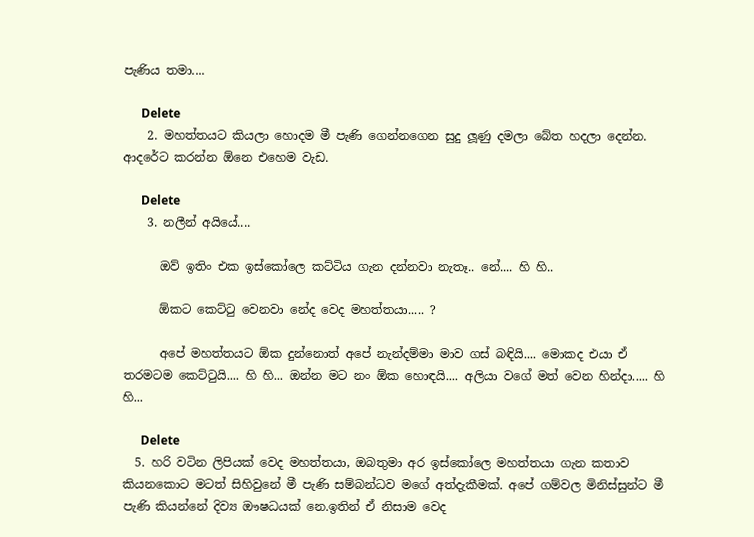පැණිය තමා....

      Delete
    2. මහත්තයට කියලා හොදම මී පැණි ගෙන්නගෙන සුදු ලූණු දමලා බේත හදලා දෙන්න. ආදරේට කරන්න ඕනෙ එහෙම වැඩ.

      Delete
    3. නලීන් අයියේ....

      ඔව් ඉතිං එක ඉස්කෝලෙ කට්ටිය ගැන දන්නවා නැතෑ.. නේ.... හි හි..

      ඕකට කෙට්ටු වෙනවා නේද වෙද මහත්තයා..... ?

      අපේ මහත්තයට ඕක දුන්නොත් අපේ නැන්දම්මා මාව ගස් බඳියි.... මොකද එයා ඒ තරමටම කෙට්ටුයි.... හි හි... ඔන්න මට නං ඕක හොඳයි.... අලියා වගේ මත් වෙන හින්දා..... හි හි...

      Delete
  5. හරි වටින ලිපියක් වෙද මහත්තයා, ඔබතුමා අර ඉස්කෝලෙ මහත්තයා ගැන කතාව කියනකොට මටත් සිහිවුනේ මී පැණි සම්බන්ධව මගේ අත්දැකීමක්. අපේ ගම්වල මිනිස්සුන්ට මී පැණි කියන්නේ දිව්‍ය ඖෂධයක් නෙ.ඉතින් ඒ නිසාම වෙද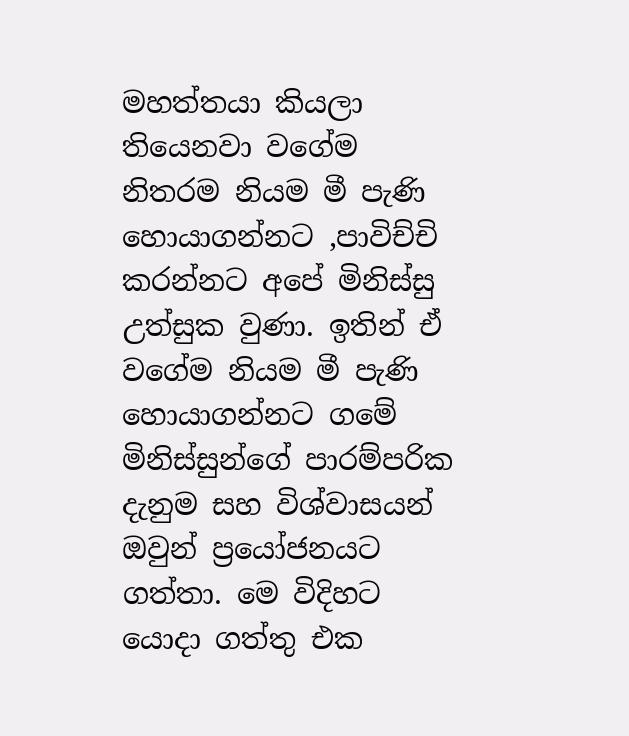මහත්තයා කියලා තියෙනවා වගේම නිතරම නියම මී පැණි හොයාගන්නට ,පාවිච්චි කරන්නට අපේ මිනිස්සු උත්සුක වුණා. ඉතින් ඒ වගේම නියම මී පැණි හොයාගන්නට ගමේ මිනිස්සුන්ගේ පාරම්පරික දැනුම සහ විශ්වාසයන් ඔවුන් ප්‍රයෝජනයට ගත්තා. මෙ විදිහට යොදා ගත්තු එක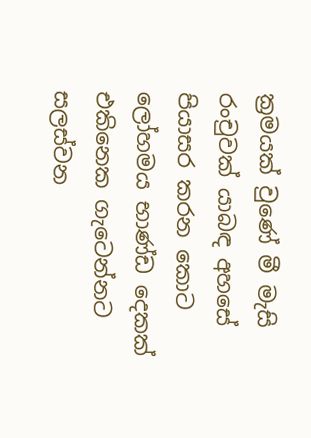ක්‍රමයක් වුණේ මී මැසි රංචුවක් යාබඳ අහසේ පියාසර කරන කොට ලෝහමය භාණ්ඩ දෙකක් එකිනෙක ගැටෙන්නට සලස්වන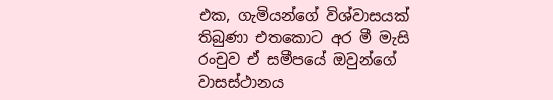එක, ගැමියන්ගේ විශ්වාසයක් තිබුණා එතකොට අර මී මැසි රංචුව ඒ සමීපයේ ඔවුන්ගේ වාසස්ථානය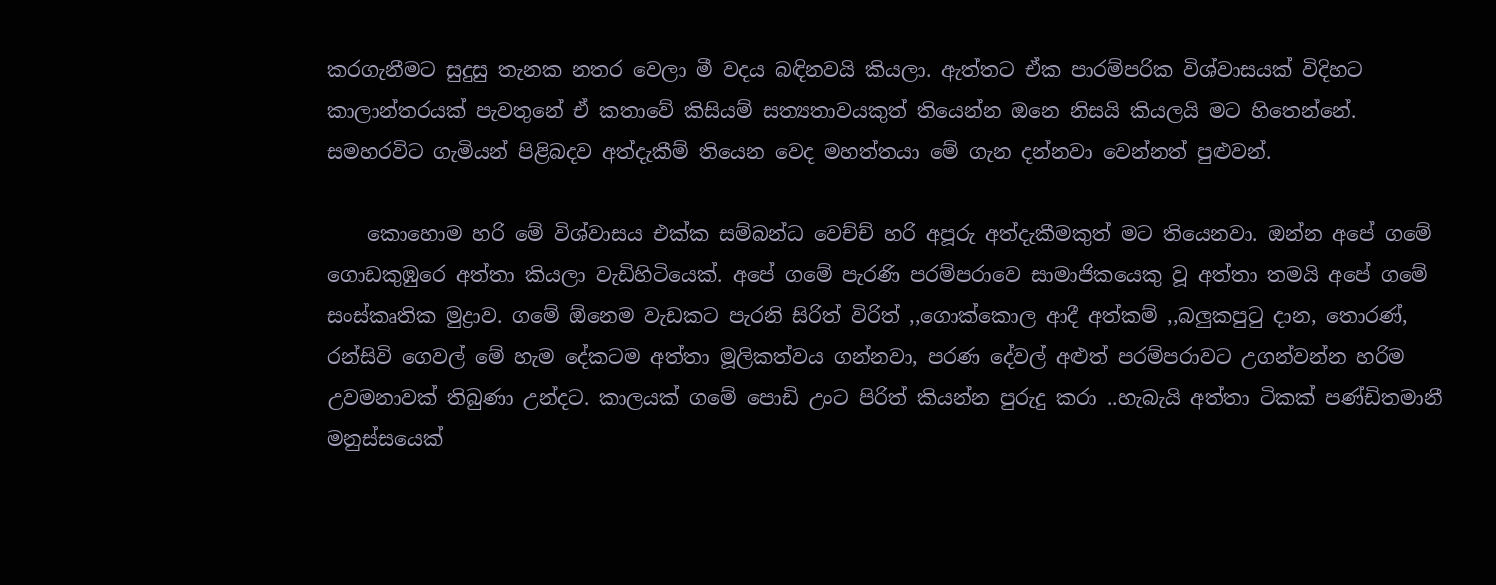කරගැනීමට සුදුසු තැනක නතර වෙලා මී වදය බඳිනවයි කියලා. ඇත්තට ඒක පාරම්පරික විශ්වාසයක් විදිහට කාලාන්තරයක් පැවතුනේ ඒ කතාවේ කිසියම් සත්‍යතාවයකුත් තියෙන්න ඔනෙ නිසයි කියලයි මට හිතෙන්නේ. සමහරවිට ගැමියන් පිළිබදව අත්දැකීම් තියෙන වෙද මහත්තයා මේ ගැන දන්නවා වෙන්නත් පුළුවන්.

    කොහොම හරි මේ විශ්වාසය එක්ක සම්බන්ධ වෙච්ච් හරි අපූරු අත්දැකීමකුත් මට තියෙනවා. ඔන්න අපේ ගමේ ගොඩකුඹුරෙ අත්තා කියලා වැඩිහිටියෙක්. අපේ ගමේ පැරණි පරම්පරාවෙ සාමාජිකයෙකු වූ අත්තා තමයි අපේ ගමේ සංස්කෘතික මුද්‍රාව. ගමේ ඕනෙම වැඩකට පැරනි සිරිත් විරිත් ,,ගොක්කොල ආදී අත්කම් ,,බලුකපුටු දාන, තොරණ්, රන්සිවි ගෙවල් මේ හැම දේකටම අත්තා මූලිකත්වය ගන්නවා, පරණ දේවල් අළුත් පරම්පරාවට උගන්වන්න හරිම උවමනාවක් තිබුණා උන්දට. කාලයක් ගමේ පොඩි උංට පිරිත් කියන්න පුරුදු කරා ..හැබැයි අත්තා ටිකක් පණ්ඩිතමානී මනුස්සයෙක්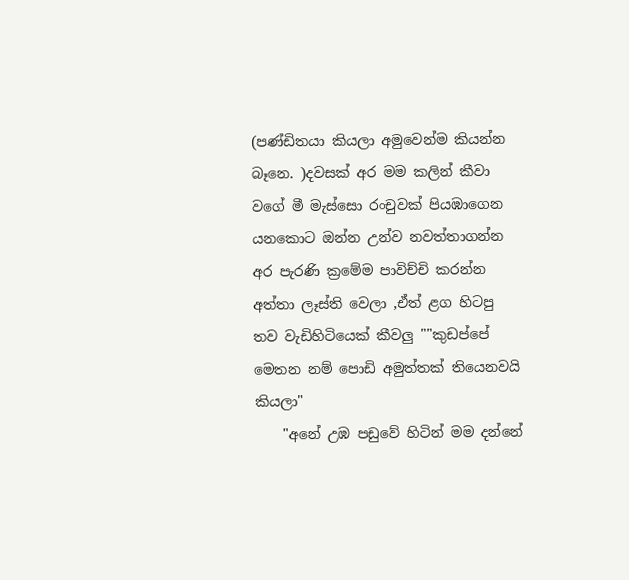(පණ්ඩිතයා කියලා අමුවෙන්ම කියන්න බෑනෙ. )දවසක් අර මම කලින් කීවා වගේ මී මැස්සො රංචුවක් පියඹාගෙන යනකොට ඔන්න උන්ව නවත්තාගන්න අර පැරණි ක්‍රමේම පාවිච්චි කරන්න අත්තා ලෑස්ති වෙලා ,ඒත් ළග හිටපු තව වැඩිහිටියෙක් කීවලු ""කුඩප්පේ මෙතන නම් පොඩි අමුත්තක් තියෙනවයි කියලා"
    "අනේ උඹ පඩුවේ හිටින් මම දන්නේ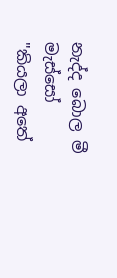නැද්ද බොල මී මැස්සෝ "කියලා අතේ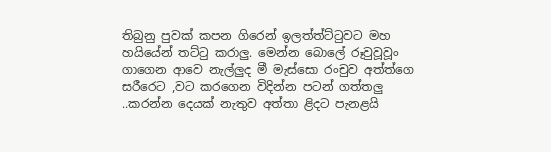තිබුනු පුවක් කපන ගිරෙන් ඉලත්ත්ට්ටුවට මහ හයියේන් තට්ටු කරාලු. මෙන්න බොලේ රූවුවූවූං ගාගෙන ආවෙ නැල්ලුද මී මැස්සො රංචුව අත්ත්ගෙ සරීරෙට ,වට කරගෙන විදින්න පටන් ගත්තලු ..කරන්න දෙයක් නැතුව අත්තා ළිදට පැනළයි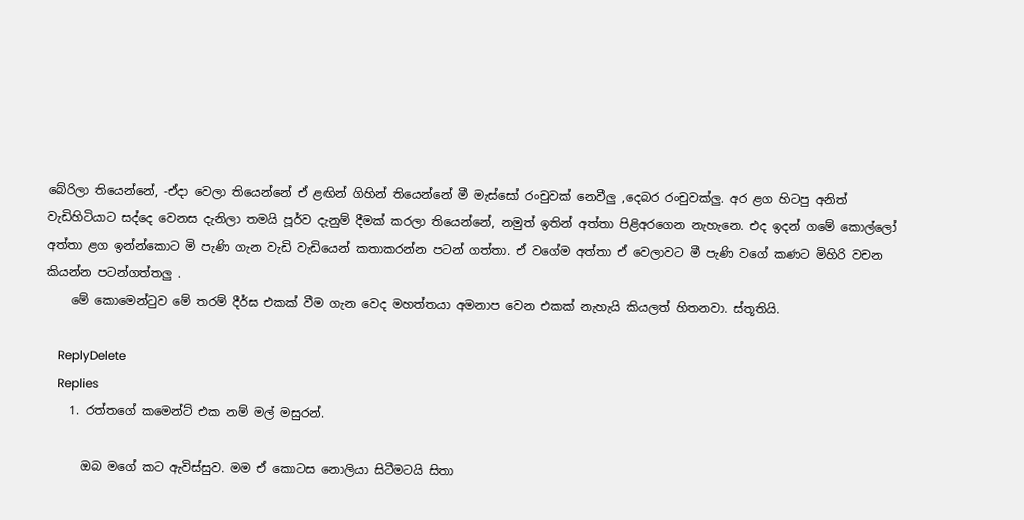බේරිලා තියෙන්නේ, -ඒදා වෙලා තියෙන්නේ ඒ ළඟින් ගිහින් තියෙන්නේ මී මැස්සෝ රංචුවක් නෙවීලු ,දෙබර රංචුවක්ලු. අර ළග හිටපු අනිත් වැඩිහිටියාට සද්දෙ වෙනස දැනිලා තමයි පූර්ව දැනුම් දීමක් කරලා තියෙන්නේ, නමුත් ඉතින් අත්තා පිළිඅරගෙන නැහැනෙ. එද ඉදන් ගමේ කොල්ලෝ අත්තා ළග ඉන්න්කොට මි පැණි ගැන වැඩි වැඩියෙන් කතාකරන්න පටන් ගත්තා. ඒ වගේම අත්තා ඒ වෙලාවට මී පැණි වගේ කණට මිහිරි වචන කියන්න පටන්ගත්තලු .
    මේ කොමෙන්ටුව මේ තරම් දීර්ඝ එකක් වීම ගැන වෙද මහත්තයා අමනාප වෙන එකක් නැහැයි කියලත් හිතනවා. ස්තූතියි.

    ReplyDelete
    Replies
    1. රත්තගේ කමෙන්ට් එක නම් මල් මසුරන්.

      ඔබ මගේ කට ඇවිස්සුව. මම ඒ කොටස නොලියා සිටීමටයි සිතා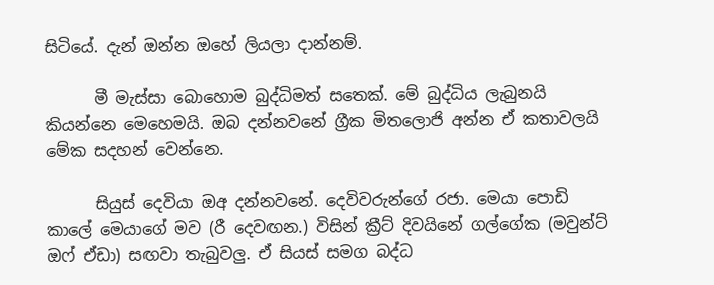සිටියේ. දැන් ඔන්න ඔහේ ලියලා දාන්නම්.

      මී මැස්සා බොහොම බුද්ධිමත් සතෙක්. මේ බුද්ධිය ලැබුනයි කියන්නෙ මෙහෙමයි. ඔබ දන්නවනේ ග්‍රීක මිතලොජි අන්න ඒ කතාවලයි මේක සදහන් වෙන්නෙ.

      සියුස් දෙවියා ඔඅ දන්නවනේ. දෙවිවරුන්ගේ රජා. මෙයා පොඩි කාලේ මෙයාගේ මව (රී දෙවඟන.) විසින් ක්‍රීට් දිවයිනේ ගල්ගේක (මවුන්ට් ඔෆ් ඒඩා) සඟවා තැබුවලු. ඒ සියස් සමග බද්ධ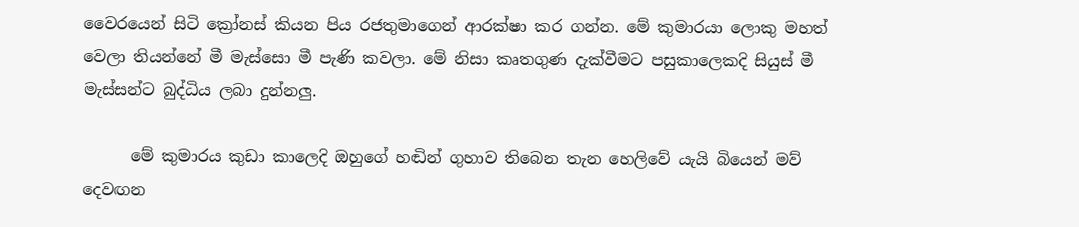වෛරයෙන් සිටි ක්‍රෝනස් කියන පිය රජතුමාගෙන් ආරක්ෂා කර ගන්න. මේ කුමාරයා ලොකු මහත් වෙලා තියන්නේ මී මැස්සො මී පැණි කවලා. මේ නිසා කෘතගුණ දැක්වීමට පසුකාලෙකදි සියුස් මී මැස්සන්ට බුද්ධිය ලබා දුන්නලු.

      මේ කුමාරය කුඩා කාලෙදි ඔහුගේ හඬින් ගුහාව තිබෙන තැන හෙලිවේ යැයි බියෙන් මව් දෙවඟන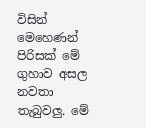විසින් මෙහෙණන් පිරිසක් මේ ගුහාව අසල නවතා තැබුවලු. මේ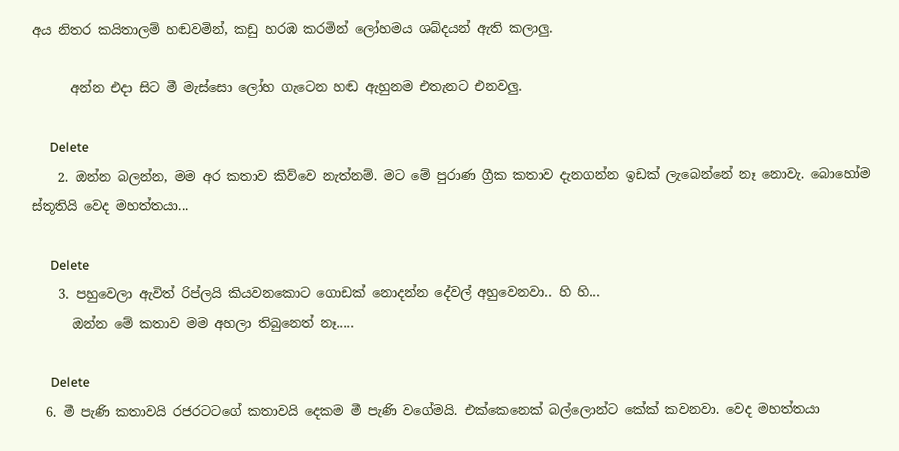අය නිතර කයිතාලම් හඬවමින්, කඩු හරඹ කරමින් ලෝහමය ශබ්දයන් ඇති කලාලු.

      අන්න එදා සිට මී මැස්සො ලෝහ ගැටෙන හඬ ඇහුනම එතැනට එනවලු.

      Delete
    2. ඔන්න බලන්න, මම අර කතාව කිව්වෙ නැත්නම්. මට මේ පුරාණ ග්‍රීක කතාව දැනගන්න ඉඩක් ලැබෙන්නේ නෑ නොවැ. බොහෝම ස්තූතියි වෙද මහත්තයා...

      Delete
    3. පහුවෙලා ඇවිත් රිප්ලයි කියවනකොට ගොඩක් නොදන්න දේවල් අහුවෙනවා.. හි හි...
      ඔන්න මේ කතාව මම අහලා තිබුනෙත් නෑ.....

      Delete
  6. මී පැණි කතාවයි රජරටටගේ කතාවයි දෙකම මී පැණි වගේමයි. එක්කෙනෙක් බල්ලොන්ට කේක් කවනවා. වෙද මහත්තයා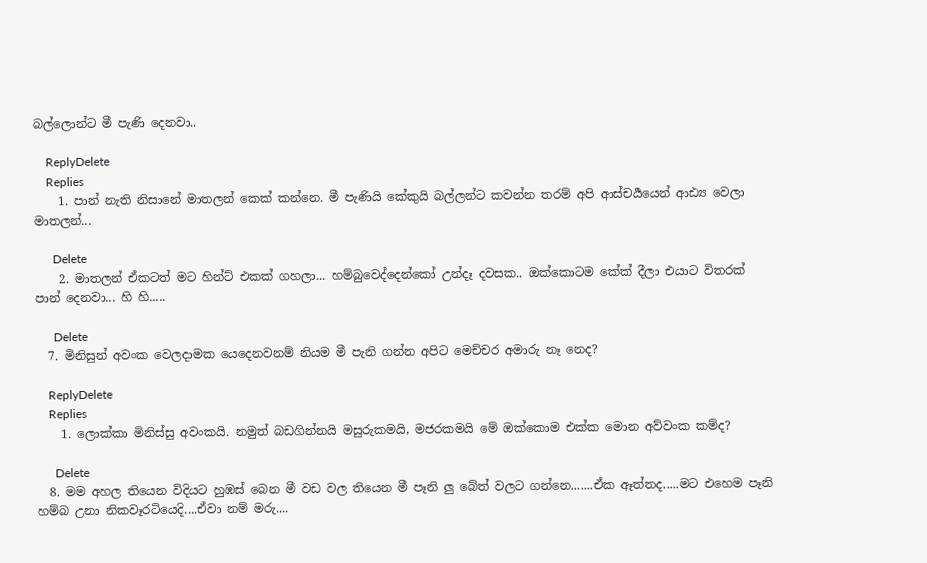බල්ලොන්ට මී පැණි දෙනවා..

    ReplyDelete
    Replies
    1. පාන් නැති නිසානේ මාතලන් කෙක් කන්නෙ. මී පැණියි කේකුයි බල්ලන්ට කවන්න තරම් අපි ආස්චර්‍යයෙන් ආඪ්‍ය වෙලා මාතලන්...

      Delete
    2. මාතලන් ඒකටත් මට හින්ට් එකක් ගහලා... හම්බුවෙද්දෙන්කෝ උන්දෑ දවසක.. ඔක්කොටම කේක් දීලා එයාට විතරක් පාන් දෙනවා... හි හි.....

      Delete
  7. මිනිසුන් අවංක වෙලදාමක යෙදෙනවනම් නියම මී පැනි ගන්න අපිට මෙච්චර අමාරු නෑ නෙද?

    ReplyDelete
    Replies
    1. ලොක්කා මිනිස්සු අවංකයි. නමුත් බඩගින්නයි මසුරුකමයි, මජරකමයි මේ ඔක්කොම එක්ක මොන අව්වංක කම්ද?

      Delete
  8. මම අහල තියෙන විදියට හුඹස් බෙන මී වඩ වල තියෙන මී පෑනි ලු බේත් වලට ගන්නෙ.......ඒක ඈත්තද.....මට එහෙම පෑනි හම්බ උනා නිකවෑරටියෙදි....ඒවා නම් මරු....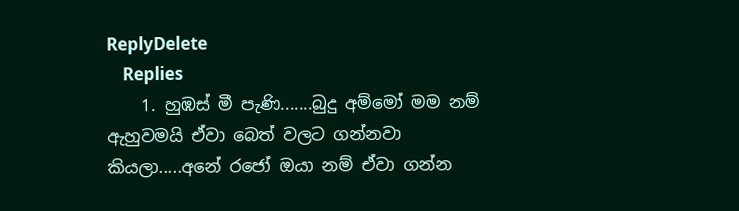ReplyDelete
    Replies
    1. හුඹස් මී පැණි.......බුදු අම්මෝ මම නම් ඇහුවමයි ඒවා බෙත් වලට ගන්නවා කියලා.....අනේ රජෝ ඔයා නම් ඒවා ගන්න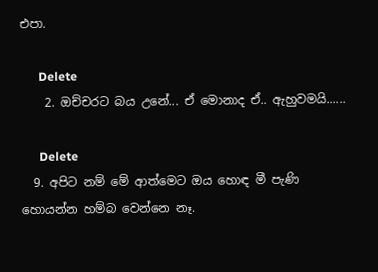එපා.

      Delete
    2. ඔච්චරට බය උනේ... ඒ මොනාද ඒ.. ඇහුවමයි......

      Delete
  9. අපිට නම් මේ ආත්මෙට ඔය හොඳ මී පැණි හොයන්න හම්බ වෙන්නෙ නෑ.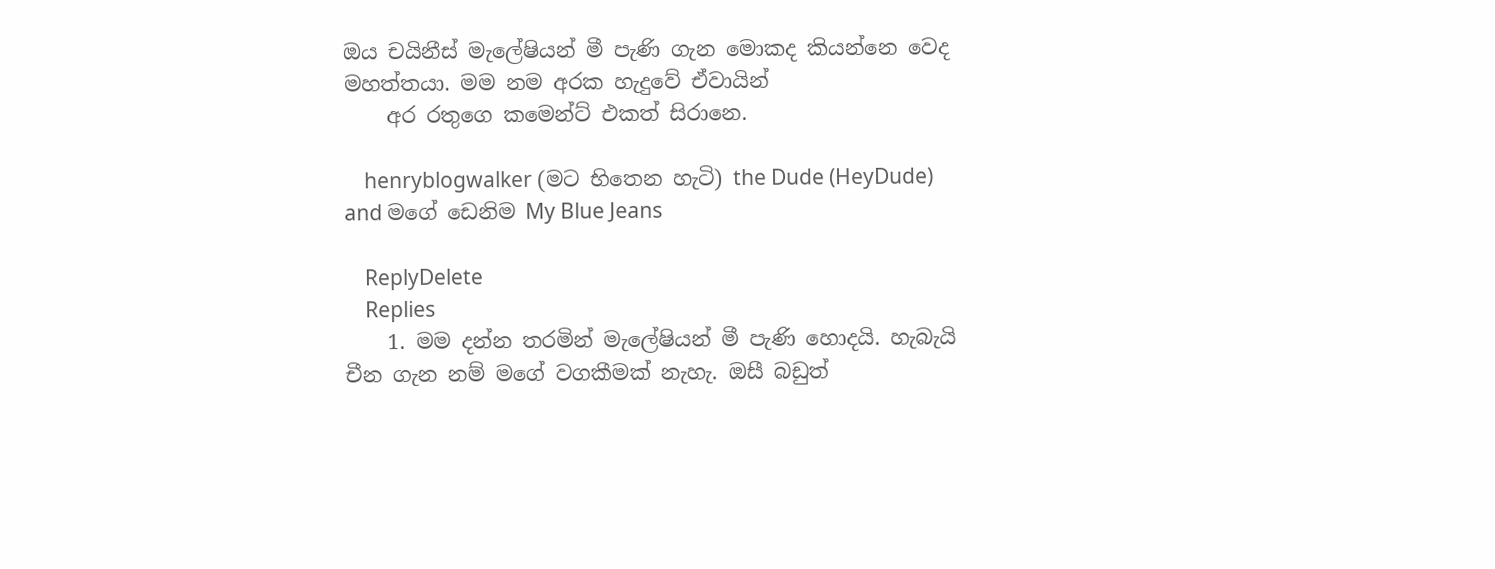ඔය චයිනීස් මැලේෂියන් මී පැණි ගැන මොකද කියන්නෙ වෙද මහත්තයා. මම නම අරක හැදුවේ ඒවායින්
    අර රතුගෙ කමෙන්ට් එකත් සිරානෙ.

    henryblogwalker (මට භිතෙන හැටි) the Dude (HeyDude) and මගේ ඩෙනිම My Blue Jeans

    ReplyDelete
    Replies
    1. මම දන්න තරමින් මැලේෂියන් මී පැණි හොදයි. හැබැයි චීන ගැන නම් මගේ වගකීමක් නැහැ. ඔසී බඩුත්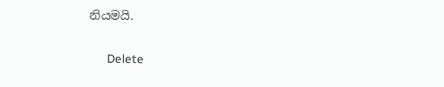නියමයි.

      Delete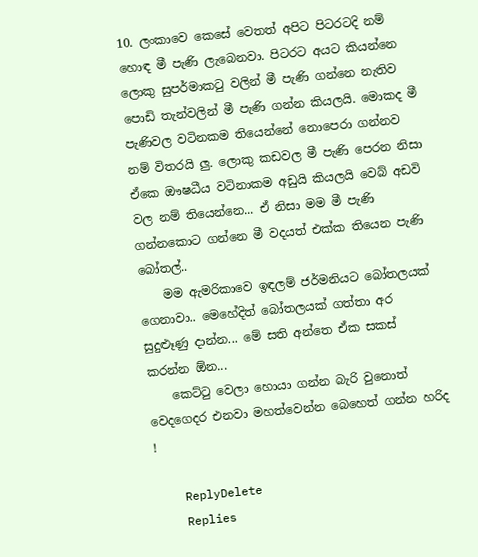10. ලංකාවෙ කෙසේ වෙතත් අපිට පිටරටදි නම් හොඳ මී පැණි ලැබෙනවා. පිටරට අයට කියන්නෙ ලොකු සුපර්මාකටු වලින් මී පැණි ගන්නෙ නැතිව පොඩි තැන්වලින් මී පැණි ගන්න කියලයි. මොකද මී පැණිවල වටිනකම තියෙන්නේ නොපෙරා ගන්නව නම් විතරයි ලු. ලොකු කඩවල මී පැණි පෙරන නිසා ඒකෙ ඖෂධීය වටිනාකම අඩුයි කියලයි වෙබ් අඩවි වල නම් තියෙන්නෙ... ඒ නිසා මම මී පැණි ගන්නකොට ගන්නෙ මී වදයත් එක්ක තියෙන පැණි බෝතල්..
    මම ඇමරිකාවෙ ඉඳලම් ජර්මනියට බෝතලයක් ගෙනාවා.. මෙහේදිත් බෝතලයක් ගත්තා අර සුදුළූණු දාන්න... මේ සති අන්තෙ ඒක සකස් කරන්න ඕන...
    කෙට්ටු වෙලා හොයා ගන්න බැරි වුනොත් වෙදගෙදර එනවා මහත්වෙන්න බෙහෙත් ගන්න හරිද !

    ReplyDelete
    Replies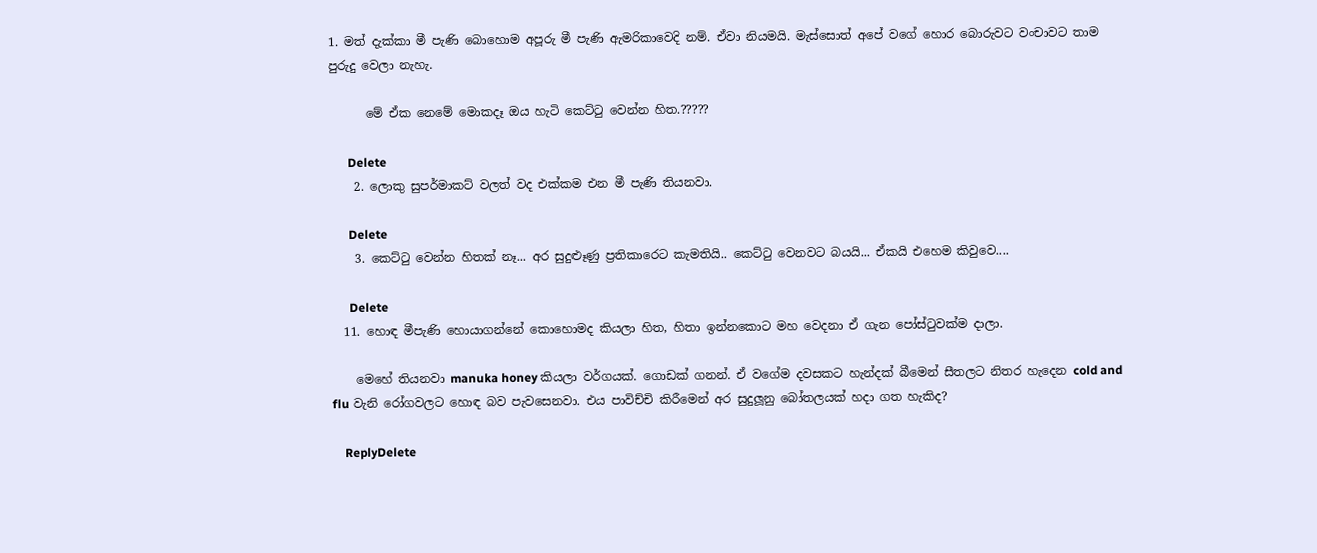1. මත් දැක්කා මී පැණි බොහොම අපූරු මී පැණි ඇමරිකාවෙදි නම්. ඒවා නියමයි. මැස්සොත් අපේ වගේ හොර බොරුවට වංචාවට තාම පුරුදු වෙලා නැහැ.

      මේ ඒක නෙමේ මොකදෑ ඔය හැටි කෙට්ටු වෙන්න හිත.?????

      Delete
    2. ලොකු සුපර්මාකට් වලත් වද එක්කම එන මී පැණි තියනවා.

      Delete
    3. කෙට්ටු වෙන්න හිතක් නෑ... අර සුදුළූණු ප්‍රතිකාරෙට කැමතියි.. කෙට්ටු වෙනවට බයයි... ඒකයි එහෙම කිවුවෙ....

      Delete
  11. හොඳ මීපැණි හොයාගන්නේ කොහොමද කියලා හිත, හිතා ඉන්නකොට මහ වෙදනා ඒ ගැන පෝස්ටුවක්ම දාලා.

    මෙහේ තියනවා manuka honey කියලා වර්ගයක්. ගොඩක් ගනන්. ඒ වගේම දවසකට හැන්දක් බීමෙන් සීතලට නිතර හැදෙන cold and flu වැනි රෝගවලට හොඳ බව පැවසෙනවා. එය පාවිච්චි කිරීමෙන් අර සුදුලූනු බෝතලයක් හදා ගත හැකිද?

    ReplyDelete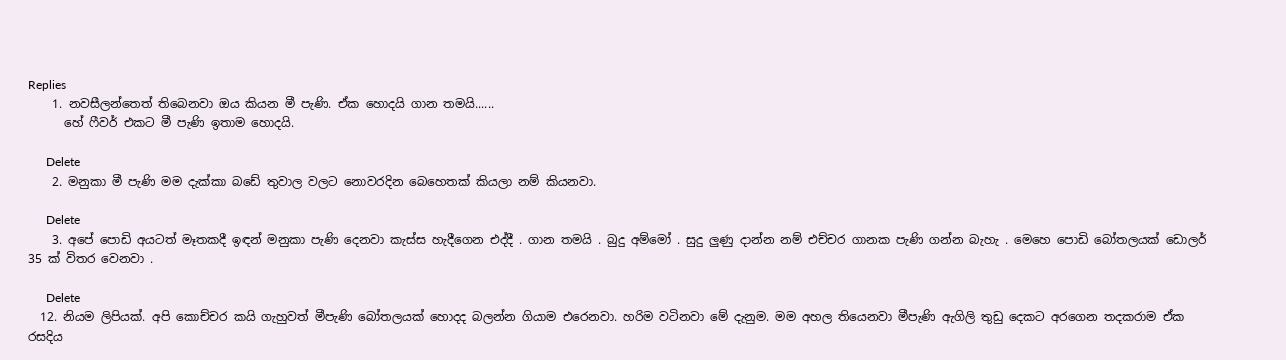Replies
    1. නවසීලන්තෙත් තිබෙනවා ඔය කියන මී පැණි. ඒක හොදයි ගාන තමයි......
      හේ ෆීවර් එකට මී පැණි ඉතාම හොදයි.

      Delete
    2. මනුකා මී පැණි මම දැක්කා බඩේ තුවාල වලට නොවරදින බෙහෙතක් කියලා නම් කියනවා.

      Delete
    3. අපේ පොඩි අයටත් මෑතකදී ඉඳන් මනුකා පැණි දෙනවා කැස්ස හැදීගෙන එද්දී . ගාන තමයි . බුදු අම්මෝ . සුදු ලුණු දාන්න නම් එච්චර ගානක පැණි ගන්න බැහැ . මෙහෙ පොඩි බෝතලයක් ඩොලර් 35 ක් විතර වෙනවා .

      Delete
  12. නියම ලිපියක්. අපි කොච්චර කයි ගැහුවත් මීපැණි බෝතලයක් හොදද බලන්න ගියාම එරෙනවා. හරිම ව‍ටිනවා මේ දැනුම. මම අහල තියෙනවා මීපැණි ඇගිලි තුඩු දෙකට අරගෙන තදකරාම ඒක රසදිය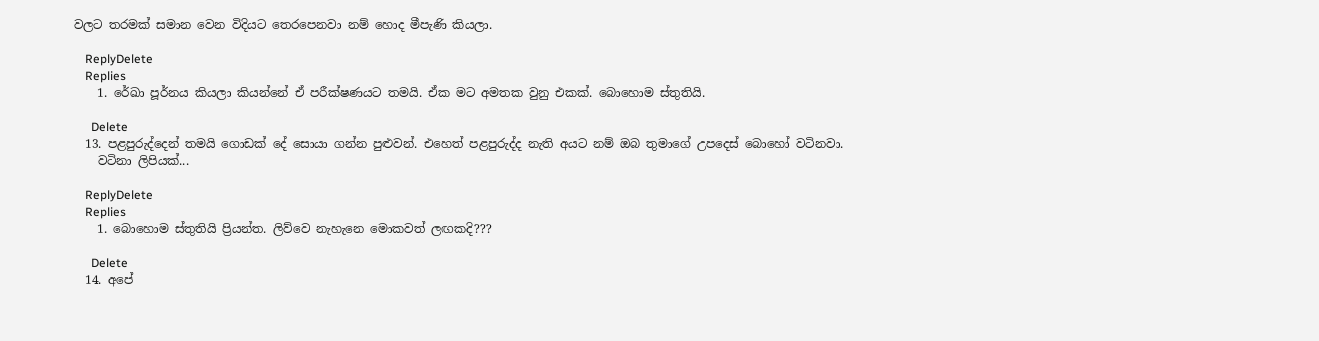වලට තරමක් සමාන වෙන විදියට තෙරපෙනවා නම් හොද මීපැණි කියලා.

    ReplyDelete
    Replies
    1. රේඛා පූර්නය කියලා කියන්නේ ඒ පරීක්ෂණයට තමයි. ඒක මට අමතක වුනු එකක්. බොහොම ස්තුතියි.

      Delete
  13. පළපුරුද්දෙන් තමයි ගොඩක් දේ සොයා ගන්න පුළුවන්. එහෙත් පළපුරුද්ද නැති අයට නම් ඔබ තුමාගේ උපදෙස් බොහෝ වටිනවා.
    වටිනා ලිපියක්...

    ReplyDelete
    Replies
    1. බොහොම ස්තුතියි ප්‍රියන්ත. ලිව්වෙ නැහැනෙ මොකවත් ලඟකදි???

      Delete
  14. අපේ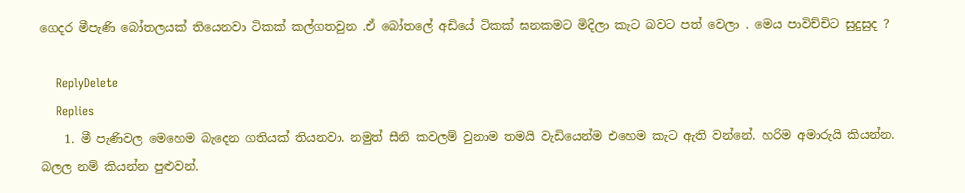ගෙදර මීපැණි බෝතලයක් තියෙනවා ටිකක් කල්ගතවුන .ඒ බෝතලේ අඩියේ ටිකක් ඝනකමට මිදිලා කැට බවට පත් වෙලා . මෙය පාවිච්චිට සුදුසුද ?

    ReplyDelete
    Replies
    1. මී පැණිවල මෙහෙම බැදෙන ගතියක් තියනවා. නමුත් සීනි කවලම් වුනාම තමයි වැඩියෙන්ම එහෙම කැට ඇති වන්නේ. හරිම අමාරුයි කියන්න. බලල නම් කියන්න පුළුවන්.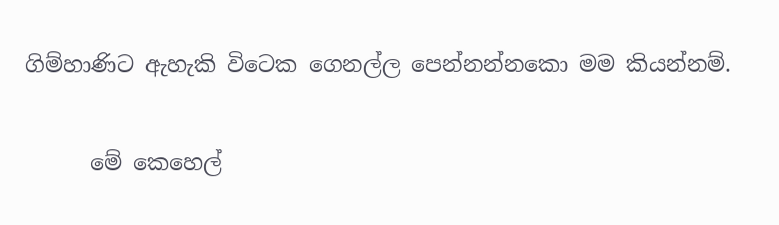ගිම්හාණිට ඇහැකි විටෙක ගෙනල්ල පෙන්නන්නකො මම කියන්නම්.

      මේ කෙහෙල්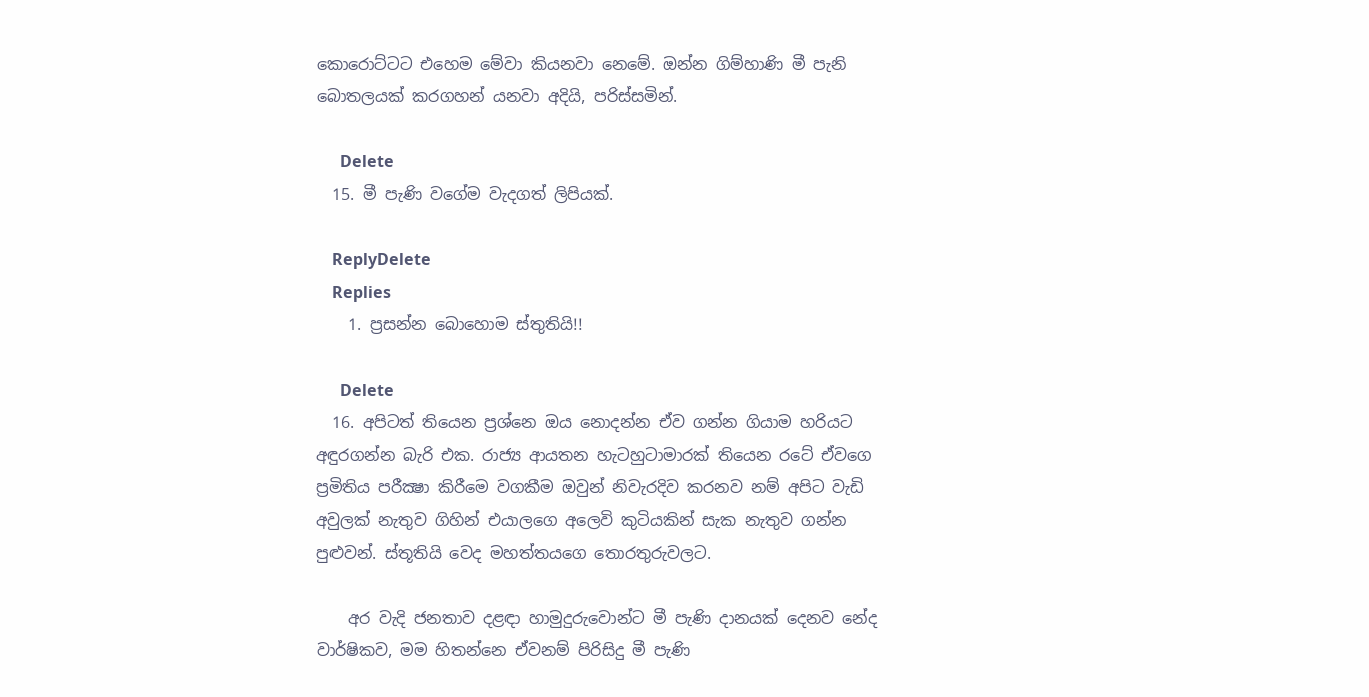කොරොට්ටට එහෙම මේවා කියනවා නෙමේ. ඔන්න ගිම්හාණි මී පැනි බොතලයක් කරගහන් යනවා අදියි, පරිස්සමින්.

      Delete
  15. මී පැණි වගේම වැදගත් ලිපියක්.

    ReplyDelete
    Replies
    1. ප්‍රසන්න බොහොම ස්තුතියි!!

      Delete
  16. අපිටත් තියෙන ප්‍රශ්නෙ ඔය නොදන්න ඒව ගන්න ගියාම හරියට අඳුරගන්න බැරි එක. රාජ්‍ය ආයතන හැටහුටාමාරක් තියෙන රටේ ඒවගෙ ප්‍රමිතිය පරීක්‍ෂා කිරීමෙ වගකීම ඔවුන් නිවැරදිව කරනව නම් අපිට වැඩි අවුලක් නැතුව ගිහින් එයාලගෙ අලෙවි කුටියකින් සැක නැතුව ගන්න පුළුවන්. ස්තූතියි වෙද මහත්තයගෙ තොරතුරුවලට.

    අර වැදි ජනතාව දළඳා හාමුදුරුවොන්ට මී පැණි දානයක් දෙනව නේද වාර්ෂිකව, මම හිතන්නෙ ඒවනම් පිරිසිදු මී පැණි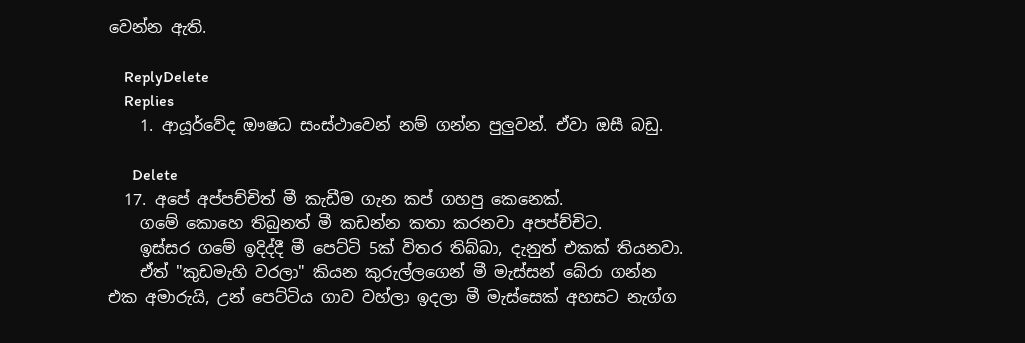වෙන්න ඇති.

    ReplyDelete
    Replies
    1. ආයූර්වේද ඖෂධ සංස්ථාවෙන් නම් ගන්න පුලුවන්. ඒවා ඔසී බඩු.

      Delete
  17. අපේ අප්පච්චිත් මී කැඩීම ගැන කප් ගහපු කෙනෙක්.
    ගමේ කොහෙ තිබුනත් මී කඩන්න කතා කරනවා අපප්ච්චිට.
    ඉස්සර ගමේ ඉදිද්දී මී පෙට්ටි 5ක් විතර තිබ්බා, දැනුත් එකක් තියනවා.
    ඒත් "කුඩමැහි වරලා" කියන කුරුල්ලගෙන් මී මැස්සන් බේරා ගන්න එක අමාරුයි, උන් පෙට්ටිය ගාව වහ්ලා ඉදලා මී මැස්සෙක් අහසට නැග්ග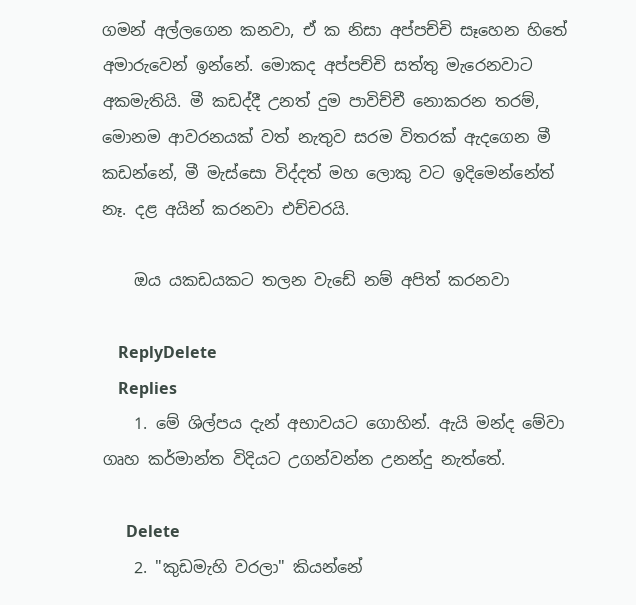ගමන් අල්ලගෙන කනවා, ඒ ක නිසා අප්පච්චි සෑහෙන හිතේ අමාරුවෙන් ඉන්නේ. මොකද අප්පච්චි සත්තු මැරෙනවාට අකමැතියි. මී කඩද්දී උනත් දුම පාවිච්චී නොකරන තරම්, මොනම ආවරනයක් වත් නැතුව සරම විතරක් ඇදගෙන මී කඩන්නේ, මී මැස්සො විද්දත් මහ ලොකු වට ඉදිමෙන්නේත් නෑ. දළ අයින් කරනවා එච්චරයි.

    ඔය යකඩයකට තලන වැඩේ නම් අපිත් කරනවා

    ReplyDelete
    Replies
    1. මේ ශිල්පය දැන් අභාවයට ගොහින්. ඇයි මන්ද මේවා ගෘහ කර්මාන්ත විදියට උගන්වන්න උනන්දු නැත්තේ.

      Delete
    2. "කුඩමැහි වරලා" කියන්නේ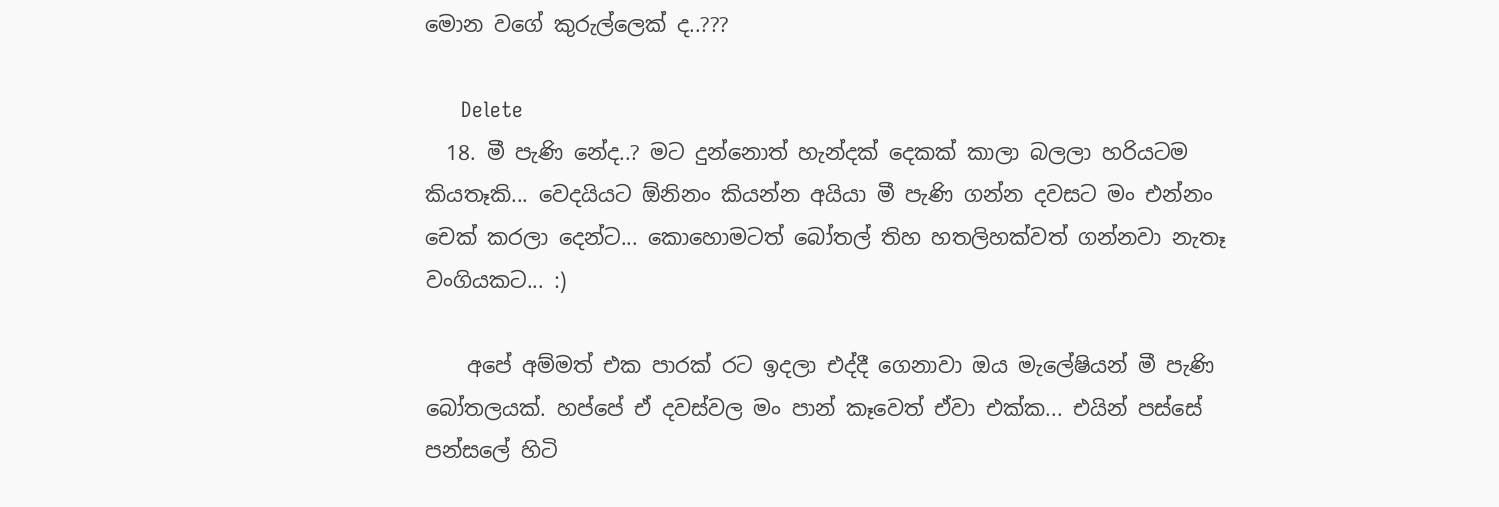මොන වගේ කුරුල්ලෙක් ද..???

      Delete
  18. මී පැණි නේද..? මට දුන්නොත් හැන්දක් දෙකක් කාලා බලලා හරියටම කියතෑකි... වෙදයියට ඕනිනං කියන්න අයියා මී පැණි ගන්න දවසට මං එන්නං චෙක් කරලා දෙන්ට... කොහොමටත් බෝතල් තිහ හතලිහක්වත් ගන්නවා නැතෑ වංගියකට... :)

    අපේ අම්මත් එක පාරක් රට ඉදලා එද්දී ගෙනාවා ඔය මැලේෂියන් මී පැණි බෝතලයක්. හප්පේ ඒ දවස්වල මං පාන් කෑවෙත් ඒවා එක්ක... එයින් පස්සේ පන්සලේ හිටි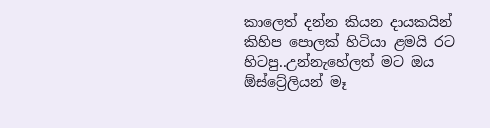කාලෙත් දන්න කියන දායකයින් කිහිප පොලක් හිටියා ළමයි රට හිටපු..උන්නැහේලත් මට ඔය ඕස්ට්‍රේලියන් මෑ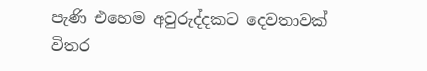පැණි එහෙම අවුරුද්දකට දෙවතාවක් විතර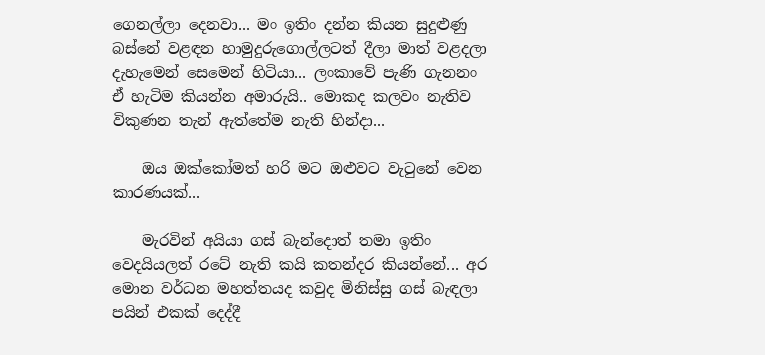ගෙනල්ලා දෙනවා... මං ඉතිං දන්න කියන සුදුළුණු බස්නේ වළඳන හාමුදුරුගොල්ලටත් දීලා මාත් වළදලා දැහැමෙන් සෙමෙන් හිටියා... ලංකාවේ පැණි ගැනනං ඒ හැටිම කියන්න අමාරුයි.. මොකද කලවං නැතිව විකුණන තැන් ඇත්තේම නැති හින්දා...

    ඔය ඔක්කෝමත් හරි මට ඔළුවට වැටුනේ වෙන කාරණයක්...

    මැරවින් අයියා ගස් බැන්දොත් තමා ඉතිං වෙදයියලත් රටේ නැති කයි කතන්දර කියන්නේ... අර මොන වර්ධන මහත්තයද කවුද මිනිස්සු ගස් බැඳලා පයින් එකක් දෙද්දී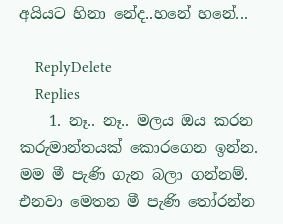අයියට හිනා නේද..හනේ හනේ...

    ReplyDelete
    Replies
    1. නෑ.. නෑ.. මලය ඔය කරන කරුමාන්තයක් කොරගෙන ඉන්න. මම මී පැණි ගැන බලා ගන්නම්. එනවා මෙතන මී පැණි තෝරන්න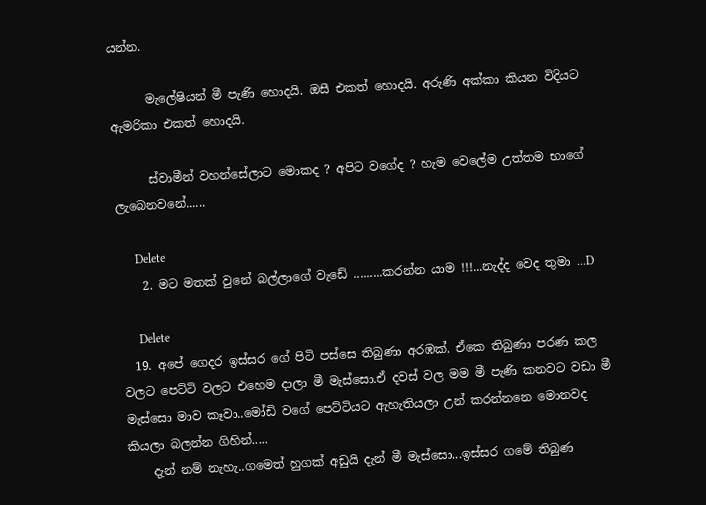යන්න.

      මැලේෂියන් මී පැණි හොදයි. ඔසී එකත් හොදයි. අරුණි අක්කා කියන විදියට ඇමරිකා එකත් හොදයි.

      ස්වාමීන් වහන්සේලාට මොකද ? අපිට වගේද ? හැම වෙලේම උත්තම භාගේ ලැබෙනවනේ......

      Delete
    2. මට මතක් වුනේ බල්ලාගේ වැඩේ .........කරන්න යාම !!!...නැද්ද වෙද තුමා ...D

      Delete
  19. අපේ ගෙදර ඉස්සර ගේ පිටි පස්සෙ තිබුණා අරඹක්. ඒකෙ තිබුණා පරණ කල වලට පෙට්ටි වලට එහෙම දාලා මී මැස්සො.ඒ දවස් වල මම මී පැණි කනවට වඩා මී මැස්සො මාව කෑවා..මෝඩි වගේ පෙට්ටියට ඇහැතියලා උන් කරන්නනෙ මොනවද කියලා බලන්න ගිහින්.....
    දැන් නම් නැහැ..ගමෙත් හුගක් අඩුයි දැන් මී මැස්සො...ඉස්සර ගමේ තිබුණ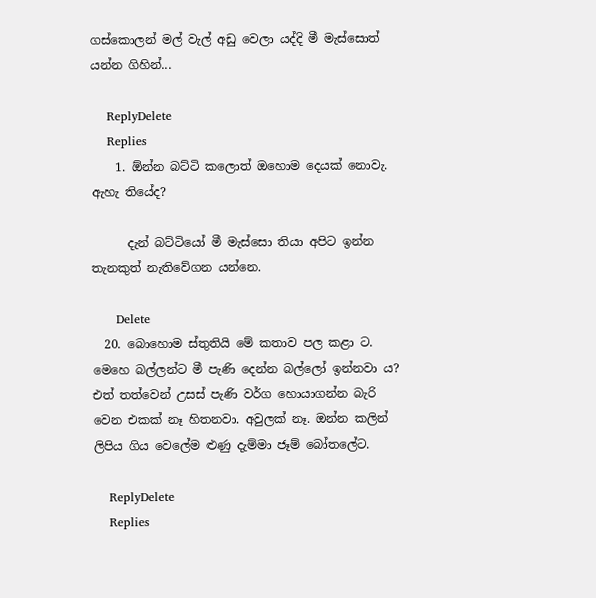ගස්කොලන් මල් වැල් අඩු වෙලා යද්දි මී මැස්සොත් යන්න ගිහින්...

    ReplyDelete
    Replies
    1. ඕන්න බට්ටි කලොත් ඔහොම දෙයක් නොවැ. ඇහැ තියේද?

      දැන් බට්ටියෝ මී මැස්සො තියා අපිට ඉන්න තැනකුත් නැතිවේගන යන්නෙ.

      Delete
  20. බොහොම ස්තුතියි මේ කතාව පල කළා ට. මෙහෙ බල්ලන්ට මී පැණි දෙන්න බල්ලෝ ඉන්නවා ය? එත් තත්වෙන් උසස් පැණි වර්ග හොයාගන්න බැරි වෙන එකක් නෑ හිතනවා. අවුලක් නෑ. ඔන්න කලින් ලිපිය ගිය වෙලේම ළුණු දැම්මා ජෑම් බෝතලේට.

    ReplyDelete
    Replies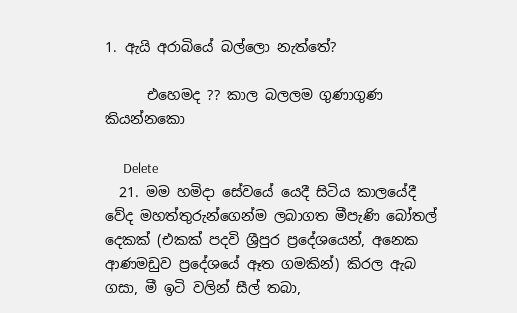1. ඇයි අරාබියේ බල්ලො නැත්තේ?

      එහෙමද ?? කාල බලලම ගුණාගුණ කියන්නකො

      Delete
  21. මම හමිදා සේවයේ යෙදී සිටිය කාලයේදී වේද මහත්තුරුන්ගෙන්ම ලබාගත මීපැණි බෝතල් දෙකක් (එකක් පදවි ශ්‍රීපුර ප්‍රදේශයෙන්, අනෙක ආණමඩුව ප්‍රදේශයේ ඈත ගමකින්) කිරල ඇබ ගසා, මී ඉටි වලින් සීල් තබා,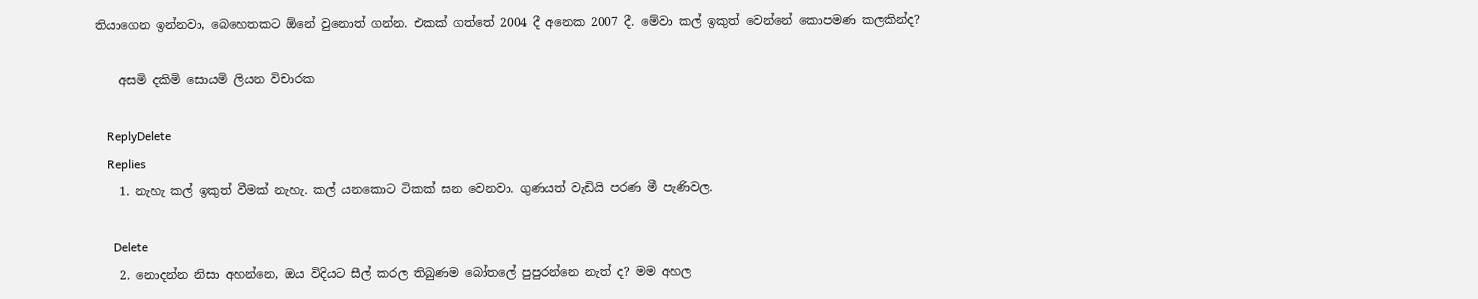තියාගෙන ඉන්නවා, බෙහෙතකට ඕනේ වුනොත් ගන්න. එකක් ගත්තේ 2004 දී අනෙක 2007 දී. මේවා කල් ඉකුත් වෙන්නේ කොපමණ කලකින්ද?

    අසමි දකිමි සොයමි ලියන විචාරක

    ReplyDelete
    Replies
    1. නැහැ කල් ඉකුත් වීමක් නැහැ. කල් යනකොට ටිකක් ඝන වෙනවා. ගුණයත් වැඩියි පරණ මී පැණිවල.

      Delete
    2. නොදන්න නිසා අහන්නෙ, ඔය විදියට සීල් කරල තිබුණම බෝතලේ පුපුරන්නෙ නැත් ද? මම අහල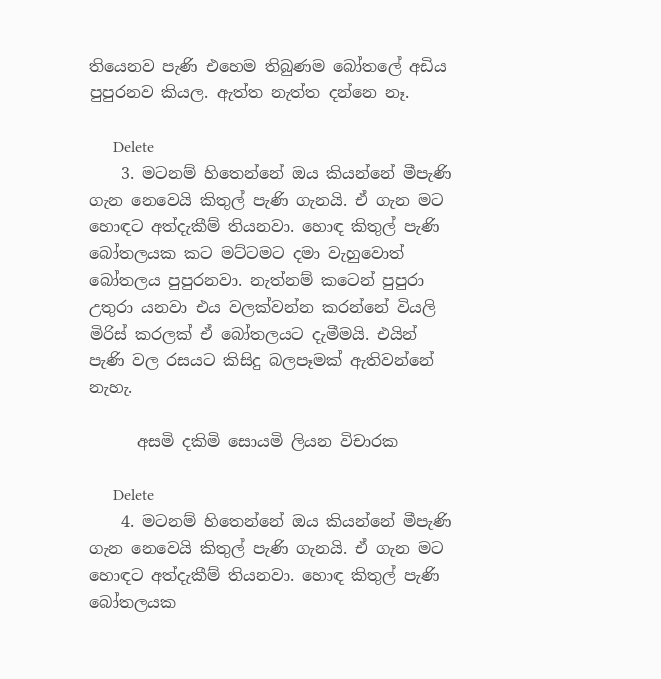තියෙනව පැණි එහෙම තිබුණම බෝතලේ අඩිය පුපුරනව කියල. ඇත්ත නැත්ත දන්නෙ නෑ.

      Delete
    3. මටනම් හිතෙන්නේ ඔය කියන්නේ මීපැණි ගැන නෙවෙයි කිතුල් පැණි ගැනයි. ඒ ගැන මට හොඳට අත්දැකීම් තියනවා. හොඳ කිතුල් පැණි බෝතලයක කට මට්ටමට දමා වැහුවොත් බෝතලය පුපුරනවා. නැත්නම් කටෙන් පුපුරා උතුරා යනවා එය වලක්වන්න කරන්නේ වියලි මිරිස් කරලක් ඒ බෝතලයට දැමීමයි. එයින් පැණි වල රසයට කිසිදු බලපෑමක් ඇතිවන්නේ නැහැ.

      අසමි දකිමි සොයමි ලියන විචාරක

      Delete
    4. මටනම් හිතෙන්නේ ඔය කියන්නේ මීපැණි ගැන නෙවෙයි කිතුල් පැණි ගැනයි. ඒ ගැන මට හොඳට අත්දැකීම් තියනවා. හොඳ කිතුල් පැණි බෝතලයක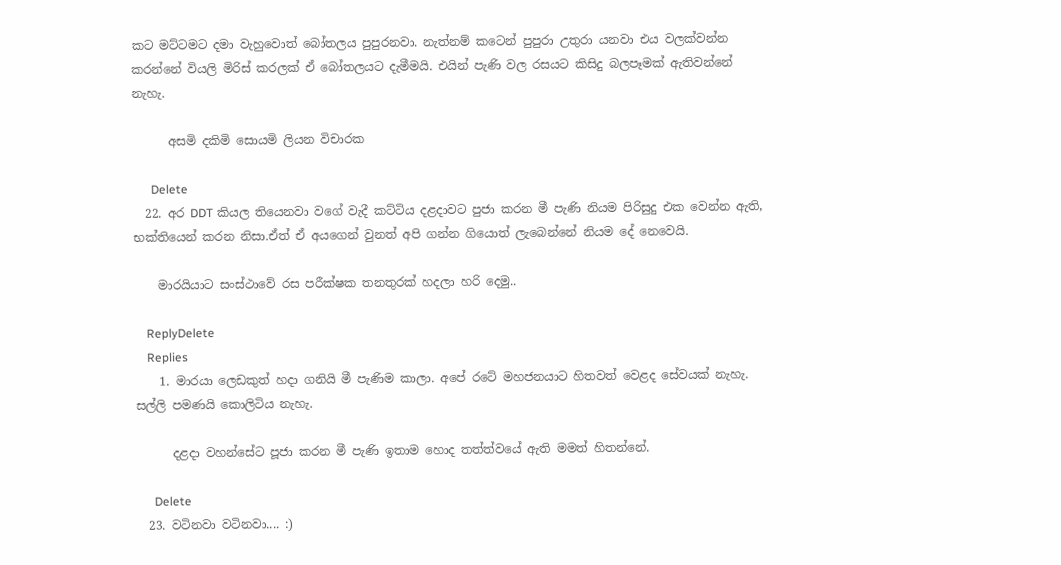කට මට්ටමට දමා වැහුවොත් බෝතලය පුපුරනවා. නැත්නම් කටෙන් පුපුරා උතුරා යනවා එය වලක්වන්න කරන්නේ වියලි මිරිස් කරලක් ඒ බෝතලයට දැමීමයි. එයින් පැණි වල රසයට කිසිදු බලපෑමක් ඇතිවන්නේ නැහැ.

      අසමි දකිමි සොයමි ලියන විචාරක

      Delete
  22. අර DDT කියල තියෙනවා වගේ වැදී කට්ටිය දළදාවට පුජා කරන මී පැණි නියම පිරිසුදු එක වෙන්න ඇති, භක්තියෙන් කරන නිසා.ඒත් ඒ අයගෙන් වුනත් අපි ගන්න ගියොත් ලැබෙන්නේ නියම දේ නෙවෙයි.

    මාරයියාට සංස්ථාවේ රස පරීක්ෂක තනතුරක් හදලා හරි දෙමු..

    ReplyDelete
    Replies
    1. මාරයා ලෙඩකුත් හදා ගනියි මී පැණිම කාලා. අපේ රටේ මහජනයාට හිතවත් වෙළද සේවයක් නැහැ. සල්ලි පමණයි කොලිටිය නැහැ.

      දළදා වහන්සේට පූජා කරන මී පැණි ඉතාම හොද තත්ත්වයේ ඇති මමත් හිතන්නේ.

      Delete
  23. වටිනවා වටිනවා.... :)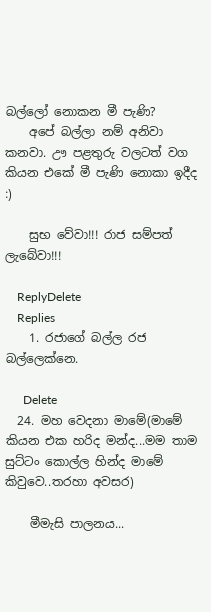බල්ලෝ නොකන මී පැණි?
    අපේ බල්ලා නම් අනිවා කනවා. ඌ පළතුරු වලටත් වග කියන එකේ මී පැණි නොකා ඉදීද :)

    සුභ වේවා!!! රාජ සම්පත් ලැබේවා!!!

    ReplyDelete
    Replies
    1. රජාගේ බල්ල රජ බල්ලෙක්නෙ.

      Delete
  24. මහ වෙදනා මාමේ(මාමේ කියන එක හරිද මන්ද...මම තාම සුට්ටං කොල්ල හින්ද මාමේ කිවුවෙ..තරහා අවසර)

    මීමැසි පාලනය...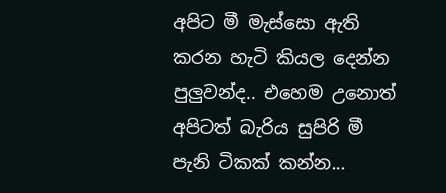අපිට මී මැස්සො ඇති කරන හැටි කියල දෙන්න පුලුවන්ද.. එහෙම උනොත් අපිටත් බැරිය සුපිරි මී පැනි ටිකක් කන්න...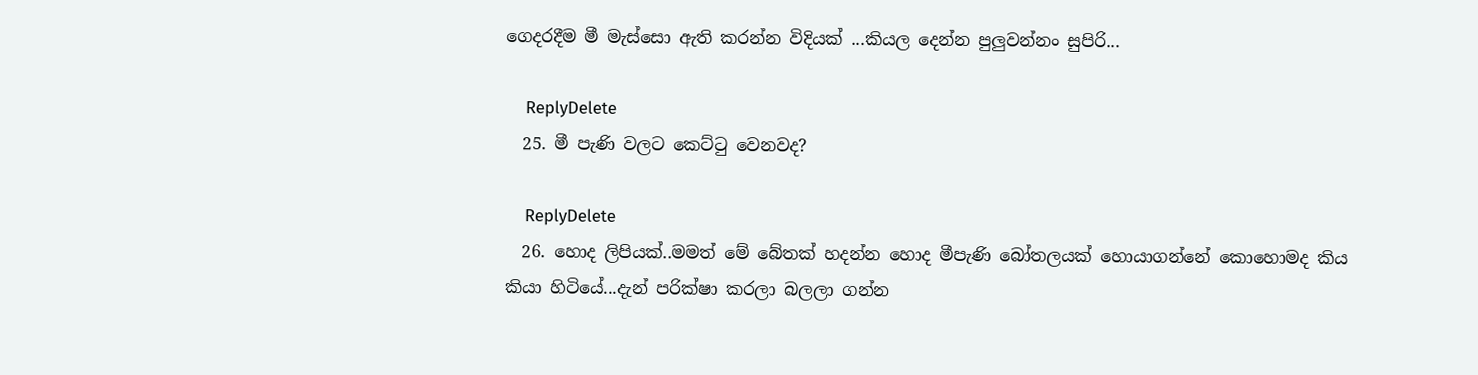ගෙදරදීම මී මැස්සො ඇති කරන්න විදියක් ...කියල දෙන්න පුලුවන්නං සුපිරි...

    ReplyDelete
  25. මී පැණි වලට කෙට්ටු වෙනවද?

    ReplyDelete
  26. හොද ලිපියක්..මමත් මේ බේතක් හදන්න හොද මීපැණි බෝතලයක් හොයාගන්නේ කොහොමද කිය කියා හිටියේ...දැන් පරික්ෂා කරලා බලලා ගන්න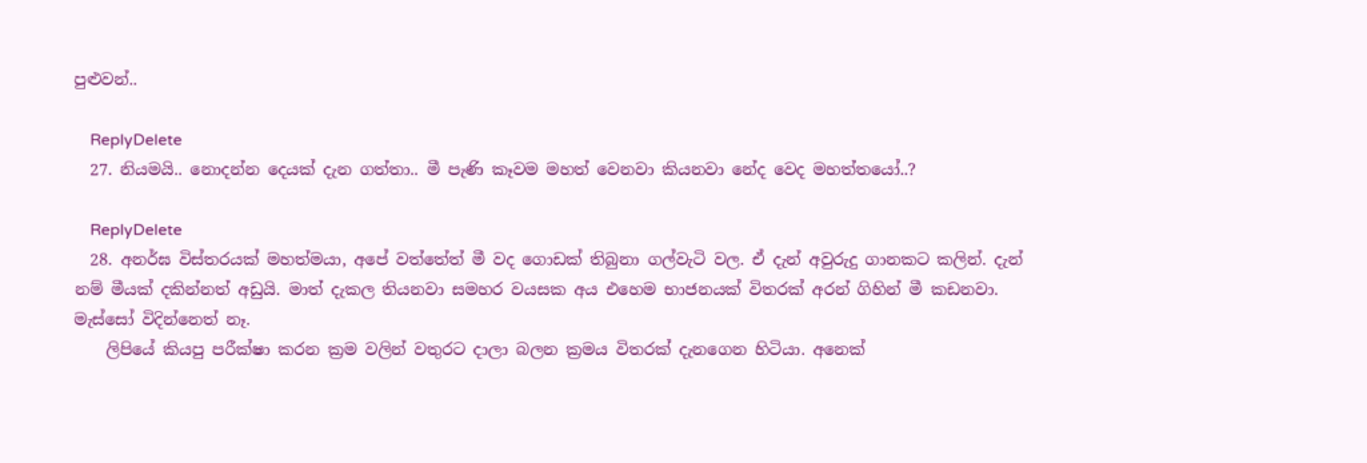පුළුවන්..

    ReplyDelete
  27. නියමයි.. නොදන්න දෙයක් දැන ගත්තා.. මී පැණි කෑවම මහත් වෙනවා කියනවා නේද වෙද මහත්තයෝ..?

    ReplyDelete
  28. අනර්ඝ විස්තරයක් මහත්මයා, අපේ වත්තේත් මී වද ගොඩක් තිබුනා ගල්වැටි වල. ඒ දැන් අවුරුදු ගානකට කලින්. දැන් නම් මීයක් දකින්නත් අඩුයි. මාත් දැකල තියනවා සමහර වයසක අය එහෙම භාජනයක් විතරක් අරන් ගිහින් මී කඩනවා. මැස්සෝ විදින්නෙත් නෑ.
    ලිපියේ කියපු පරීක්ෂා කරන ක්‍රම වලින් වතුරට දාලා බලන ක්‍රමය විතරක් දැනගෙන හිටියා. අනෙක්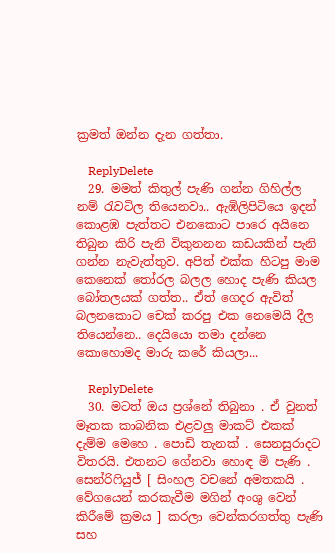ක්‍රමත් ඔන්න දැන ගත්තා.

    ReplyDelete
  29. මමත් කිතුල් පැණි ගන්න ගිහිල්ල නම් රැවටිල තියෙනවා.. ඇඹිලිපිටියෙ ඉදන් කොළඹ පැත්තට එනකොට පාරෙ අයිනෙ තිබුන කිරි පැනි විකුනනන කඩයකින් පැනි ගන්න නැවැත්තුව. අපිත් එක්ක හිටපු මාම කෙනෙක් තෝරල බලල හොද පැණි කියල බෝතලයක් ගත්ත.. ඒත් ගෙදර ඇවිත් බලනකොට චෙක් කරපු එක නෙමෙයි දීල තියෙන්නෙ.. දෙයියො තමා දන්නෙ කොහොමද මාරු කරේ කියලා...

    ReplyDelete
  30. මටත් ඔය ප්‍රශ්නේ තිබුනා . ඒ වුනත් මෑතක කාබනික එළවලු මාකට් එකක් දැම්ම මෙහෙ . පොඩි තැනක් . සෙනසුරාදට විතරයි. එතනට ගේනවා හොඳ මි පැණි . සෙන්රිෆියුජ් [ සිංහල වචනේ අමතකයි . වේගයෙන් කරකැවීම මගින් අංශු වෙන් කිරීමේ ක්‍රමය ] කරලා වෙන්කරගත්තු පැණි සහ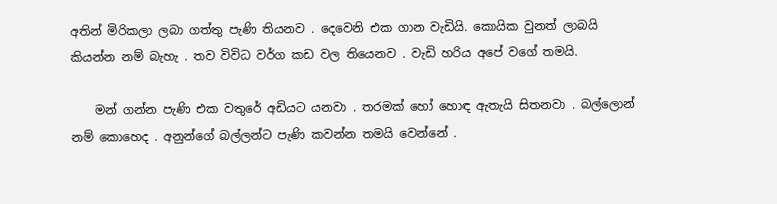අතින් මිරිකලා ලබා ගත්තු පැණි තියනව . දෙවෙනි එක ගාන වැඩියි. කොයික වුනත් ලාබයි කියන්න නම් බැහැ . තව විවිධ වර්ග කඩ වල තියෙනව . වැඩි හරිය අපේ වගේ තමයි.

    මන් ගන්න පැණි එක වතුරේ අඩියට යනවා . තරමක් හෝ හොඳ ඇතැයි සිතනවා . බල්ලොන් නම් කොහෙද . අනුන්ගේ බල්ලන්ට පැණි කවන්න තමයි වෙන්නේ .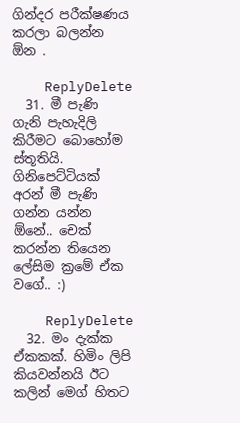ගින්දර පරීක්ෂණය කරලා බලන්න ඕන .

    ReplyDelete
  31. මී පැණි ගැනි පැහැදිලි කිරීමට බොහෝම ස්තූතියි. ගිනිපෙට්ටියක් අරන් මී පැණි ගන්න යන්න ඕනේ.. චෙක් කරන්න තියෙන ලේසිම ක්‍රමේ ඒක වගේ.. :)

    ReplyDelete
  32. මං දැක්ක ඒකකක්. හිමිං ලිපි කියවන්නයි ඊට කලින් මෙග් හිතට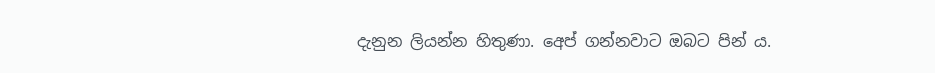දැනුන ලියන්න හිතුණා. අෙප් ගන්නවාට ඔබට පින් ය.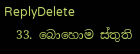ReplyDelete
  33. බොහොම ස්තුති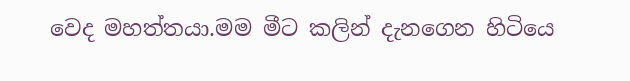වෙද මහත්තයා.මම මීට කලින් දැනගෙන හිටියෙ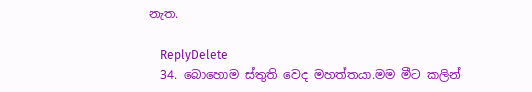නැත.

    ReplyDelete
  34. බොහොම ස්තුති වෙද මහත්තයා.මම මීට කලින්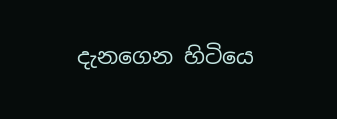දැනගෙන හිටියෙ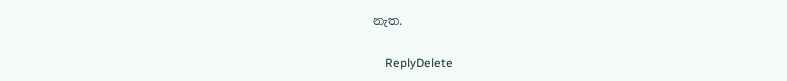නැත.

    ReplyDelete